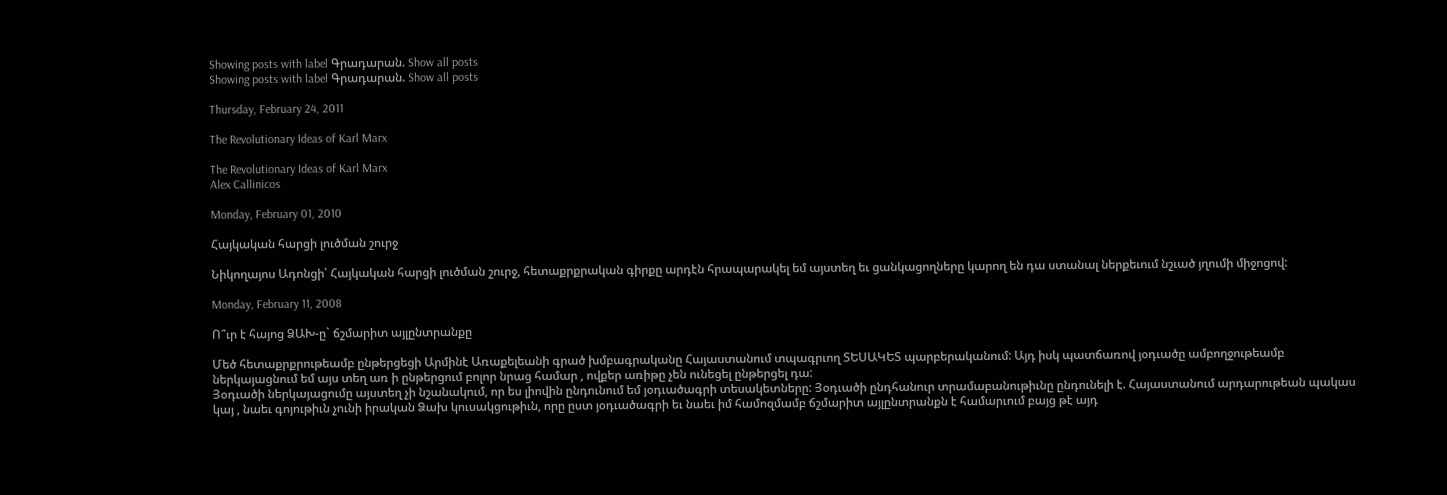Showing posts with label Գրադարան. Show all posts
Showing posts with label Գրադարան. Show all posts

Thursday, February 24, 2011

The Revolutionary Ideas of Karl Marx

The Revolutionary Ideas of Karl Marx
Alex Callinicos

Monday, February 01, 2010

Հայկական հարցի լուծման շուրջ

Նիկողայոս Ադոնցի՝ Հայկական հարցի լուծման շուրջ, հետաքրքրական գիրքը արդէն հրապարակել եմ այստեղ եւ ցանկացողները կարող են դա ստանալ ներքեւում նշւած յղումի միջոցով:

Monday, February 11, 2008

Ո՞ւր է հայոց ՁԱԽ-ը` ճշմարիտ այլընտրանքը

Մեծ հետաքրքրութեամբ ընթերցեցի Արմինէ Առաքելեանի գրած խմբագրականը Հայաստանում տպագրւող ՏԵՍԱԿԵՏ պարբերականում: Այդ իսկ պատճառով յօդւածը ամբողջութեամբ ներկայացնում եմ այս տեղ առ ի ընթերցում բոլոր նրաց համար , ովքեր առիթը չեն ունեցել ընթերցել դա:
Յօդւածի ներկայացումը այստեղ չի նշանակում, որ ես լիովին ընդունում եմ յօդւածագրի տեսակետները: Յօդւածի ընդհանուր տրամաբանութիւնը ընդունելի է. Հայաստանում արդարութեան պակաս կայ , նաեւ գոյութիւն չունի իրական Ձախ կուսակցութիւն, որը ըստ յօդւածագրի եւ նաեւ իմ համոզմամբ ճշմարիտ այլընտրանքն է համարւում բայց թէ այդ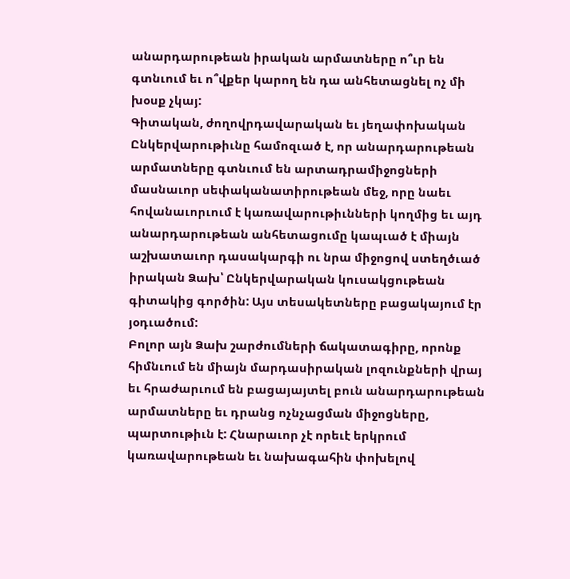անարդարութեան իրական արմատները ո՞ւր են գտնւում եւ ո՞վքեր կարող են դա անհետացնել ոչ մի խօսք չկայ:
Գիտական, ժողովրդավարական եւ յեղափոխական Ընկերվարութիւնը համոզւած է, որ անարդարութեան արմատները գտնւում են արտադրամիջոցների մասնաւոր սեփականատիրութեան մեջ, որը նաեւ հովանաւորւում է կառավարութիւնների կողմից եւ այդ անարդարութեան անհետացումը կապւած է միայն աշխատաւոր դասակարգի ու նրա միջոցով ստեղծւած իրական Ձախ՝ Ընկերվարական կուսակցութեան գիտակից գործին: Այս տեսակետները բացակայում էր յօդւածում:
Բոլոր այն Ձախ շարժումների ճակատագիրը, որոնք հիմնւում են միայն մարդասիրական լոզունքների վրայ եւ հրաժարւում են բացայայտել բուն անարդարութեան արմատները եւ դրանց ոչնչացման միջոցները, պարտութիւն է: Հնարաւոր չէ որեւէ երկրում կառավարութեան եւ նախագահին փոխելով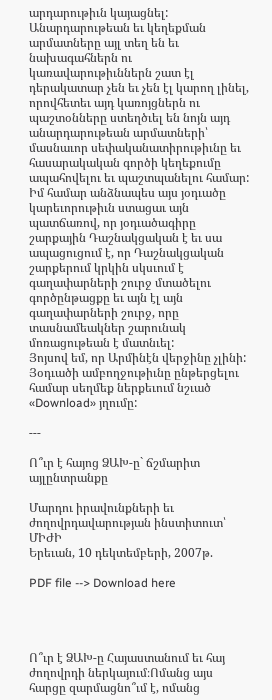արդարութիւն կայացնել: Անարդարութեան եւ կեղեքման արմատները այլ տեղ են եւ նախագահներն ու կառավարութիւններն շատ էլ դերակատար չեն եւ չեն էլ կարող լինել, որովհետեւ այդ կառոյցներն ու պաշտօնները ստեղծւել են նոյն այդ անարդարութեան արմատների՝ մասնաւոր սեփականատիրութիւնը եւ հասարակական գործի կեղեքումը ապահովելու եւ պաշտպանելու համար:
Իմ համար անձնապես այս յօդւածը կարեւորութիւն ստացաւ այն պատճառով, որ յօդւածագիրը շարքային Դաշնակցական է եւ սա ապացուցում է, որ Դաշնակցական շարքերում կրկին սկսւում է գաղափարների շուրջ մտածելու գործընթացքը եւ այն էլ այն գաղափարների շուրջ, որը տասնամեակներ շարունակ մոռացութեան է մատնւել:
Յոյսով եմ, որ Արմինէն վերջինը չլինի:
Յօդւածի ամբողջութիւնը ընթերցելու համար սեղմեք ներքեւում նշւած «Download» յղումը:

---

Ո՞ւր է հայոց ՁԱԽ-ը` ճշմարիտ այլընտրանքը

Մարդու իրավունքների եւ ժողովրդավարության ինստիտուտ՝ ՄԻԺԻ
Երեւան, 10 դեկտեմբերի, 2007թ.

PDF file --> Download here




Ո՞ւր է ՁԱԽ-ը Հայաստանում եւ հայ ժողովրդի ներկայում։Ոմանց այս հարցը զարմացնո՞ւմ է, ոմանց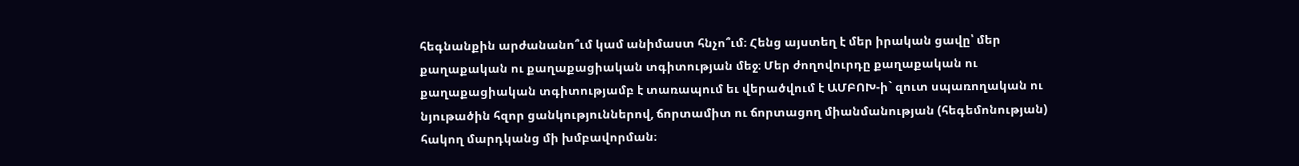հեգնանքին արժանանո՞ւմ կամ անիմաստ հնչո՞ւմ։ Հենց այստեղ է մեր իրական ցավը՝ մեր քաղաքական ու քաղաքացիական տգիտության մեջ։ Մեր ժողովուրդը քաղաքական ու քաղաքացիական տգիտությամբ է տառապում եւ վերածվում է ԱՄԲՈԽ-ի` զուտ սպառողական ու նյութածին հզոր ցանկություններով, ճորտամիտ ու ճորտացող միանմանության (հեգեմոնության) հակող մարդկանց մի խմբավորման։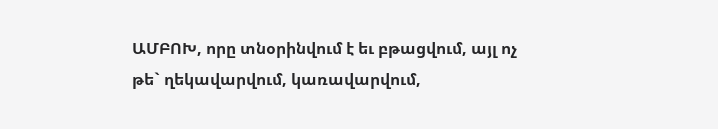ԱՄԲՈԽ, որը տնօրինվում է եւ բթացվում, այլ ոչ թե` ղեկավարվում, կառավարվում,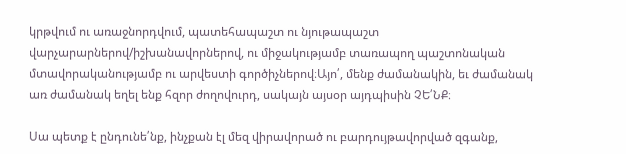կրթվում ու առաջնորդվում, պատեհապաշտ ու նյութապաշտ վարչարարներով/իշխանավորներով, ու միջակությամբ տառապող պաշտոնական մտավորականությամբ ու արվեստի գործիչներով։Այո՛, մենք ժամանակին, եւ ժամանակ առ ժամանակ եղել ենք հզոր ժողովուրդ, սակայն այսօր այդպիսին ՉԵ՛ՆՔ։

Սա պետք է ընդունե՛նք, ինչքան էլ մեզ վիրավորած ու բարդույթավորված զգանք,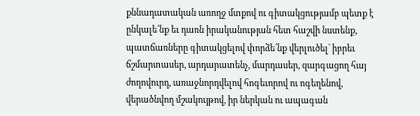քննադատական առողջ մտքով ու գիտակցությամբ պետք է ընկալե՛նք եւ դառն իրականության հետ հաշվի նստենք, պատճառները գիտակցելով փորձե՛նք վերլուծել` իբրեւ ճշմարտասեր, արդարատենչ, մարդասեր, զարգացող հայ ժողովուրդ, առաջնորդվելով հոգեւորով ու ոգեղենով, վերածնվող մշակույթով, իր ներկան ու ապագան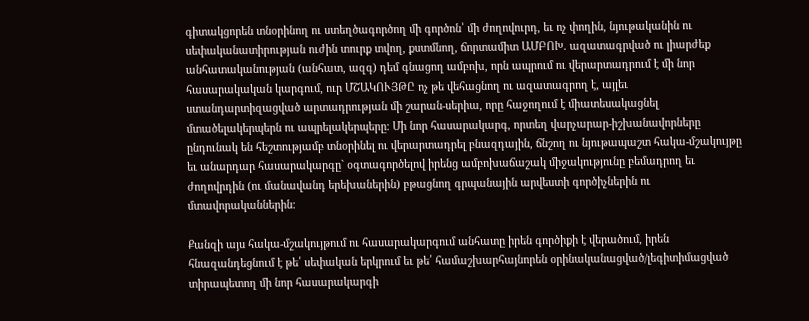գիտակցորեն տնօրինող ու ստեղծագործող մի գործոն՝ մի ժողովուրդ, եւ ոչ փողին, նյութականին ու սեփականատիրության ուժին տուրք տվող, քստմնող, ճորտամիտ ԱՄԲՈԽ. ազատագրված ու լիարժեք անհատականության (անհատ, ազգ) դեմ գնացող ամբոխ, որն ապրում ու վերարտադրում է մի նոր հասարակական կարգում, ուր ՄՇԱԿՈՒՅԹԸ ոչ թե վեհացնող ու ազատագրող է, այլեւ ստանդարտիզացված արտադրության մի շարան-սերիա, որը հաջողում է միատեսակացնել մտածելակերպերն ու ապրելակերպերը։ Մի նոր հասարակարգ, որտեղ վարչարար-իշխանավորները ընդունակ են հեշտությամբ տնօրինել ու վերարտադրել բնազդային, ճնշող ու նյութապաշտ հակա-մշակույթը եւ անարդար հասարակարգը` օգտագործելով իրենց ամբոխաճաշակ միջակությունը բեմադրող եւ ժողովրդին (ու մանավանդ երեխաներին) բթացնող գրպանային արվեստի գործիչներին ու մտավորականներին։

Քանզի այս հակա-մշակույթում ու հասարակարգում անհատը իրեն գործիքի է վերածում, իրեն հնազանդեցնում է թե՛ սեփական երկրում եւ թե՛ համաշխարհայնորեն օրինականացված/լեգիտիմացված տիրապետող մի նոր հասարակարգի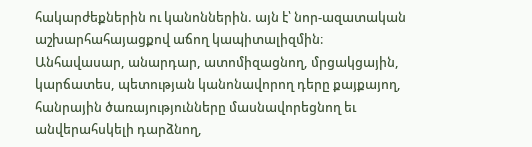հակարժեքներին ու կանոններին. այն է՝ նոր-ազատական աշխարհահայացքով աճող կապիտալիզմին։ Անհավասար, անարդար, ատոմիզացնող, մրցակցային, կարճատես, պետության կանոնավորող դերը քայքայող, հանրային ծառայությունները մասնավորեցնող եւ անվերահսկելի դարձնող,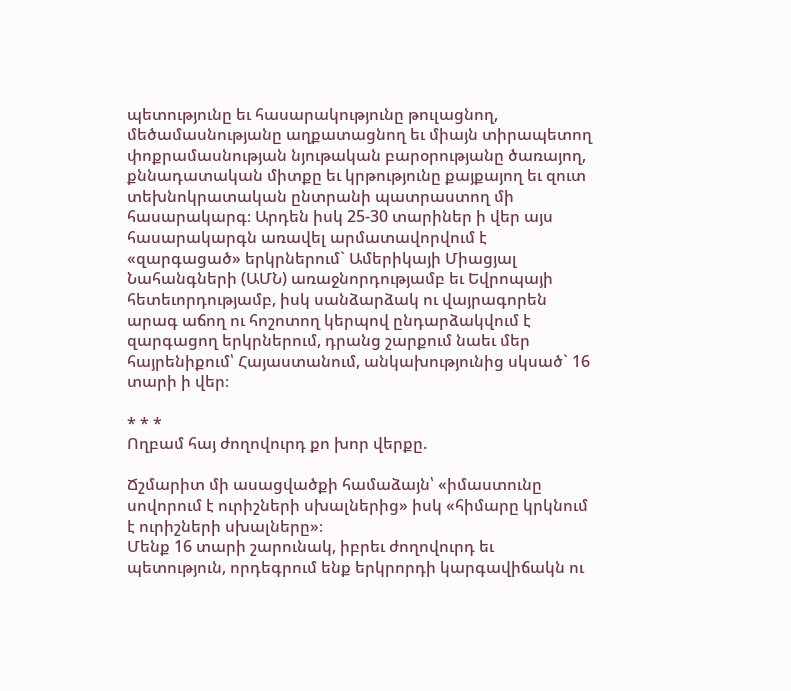պետությունը եւ հասարակությունը թուլացնող, մեծամասնությանը աղքատացնող եւ միայն տիրապետող փոքրամասնության նյութական բարօրությանը ծառայող, քննադատական միտքը եւ կրթությունը քայքայող եւ զուտ տեխնոկրատական ընտրանի պատրաստող մի հասարակարգ։ Արդեն իսկ 25-30 տարիներ ի վեր այս հասարակարգն առավել արմատավորվում է «զարգացած» երկրներում` Ամերիկայի Միացյալ Նահանգների (ԱՄՆ) առաջնորդությամբ եւ Եվրոպայի հետեւորդությամբ, իսկ սանձարձակ ու վայրագորեն արագ աճող ու հոշոտող կերպով ընդարձակվում է զարգացող երկրներում, դրանց շարքում նաեւ մեր հայրենիքում՝ Հայաստանում, անկախությունից սկսած` 16 տարի ի վեր։

* * *
Ողբամ հայ ժողովուրդ քո խոր վերքը.

Ճշմարիտ մի ասացվածքի համաձայն՝ «իմաստունը սովորում է ուրիշների սխալներից» իսկ «հիմարը կրկնում է ուրիշների սխալները»։
Մենք 16 տարի շարունակ, իբրեւ ժողովուրդ եւ պետություն, որդեգրում ենք երկրորդի կարգավիճակն ու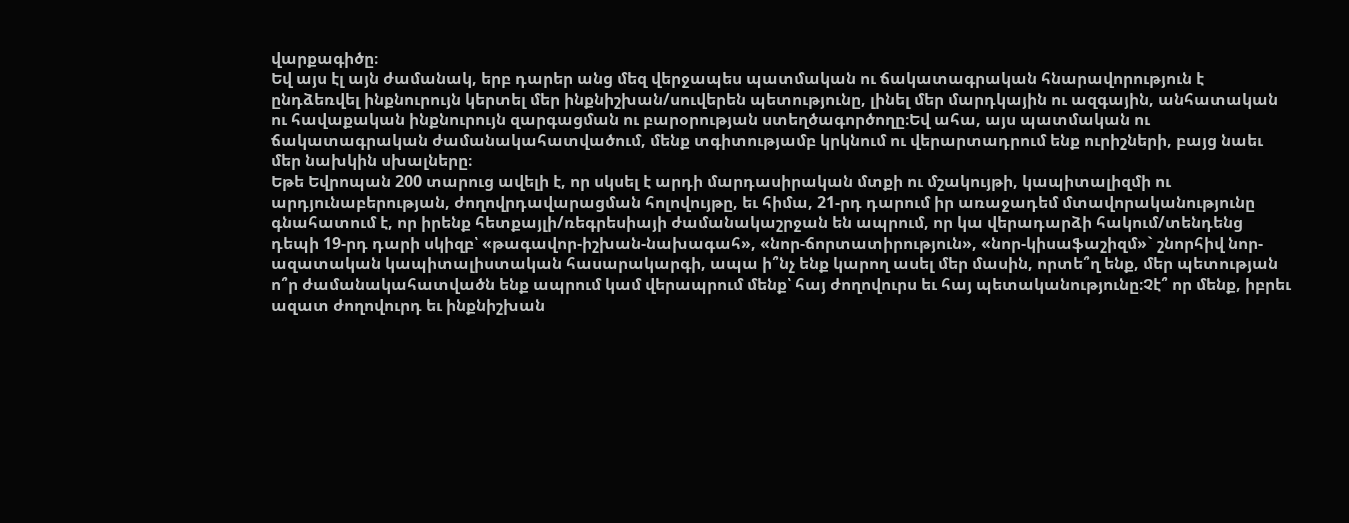վարքագիծը։
Եվ այս էլ այն ժամանակ, երբ դարեր անց մեզ վերջապես պատմական ու ճակատագրական հնարավորություն է ընդձեռվել ինքնուրույն կերտել մեր ինքնիշխան/սուվերեն պետությունը, լինել մեր մարդկային ու ազգային, անհատական ու հավաքական ինքնուրույն զարգացման ու բարօրության ստեղծագործողը։Եվ ահա, այս պատմական ու ճակատագրական ժամանակահատվածում, մենք տգիտությամբ կրկնում ու վերարտադրում ենք ուրիշների, բայց նաեւ մեր նախկին սխալները։
Եթե Եվրոպան 200 տարուց ավելի է, որ սկսել է արդի մարդասիրական մտքի ու մշակույթի, կապիտալիզմի ու արդյունաբերության, ժողովրդավարացման հոլովույթը, եւ հիմա, 21-րդ դարում իր առաջադեմ մտավորականությունը գնահատում է, որ իրենք հետքայլի/ռեգրեսիայի ժամանակաշրջան են ապրում, որ կա վերադարձի հակում/տենդենց դեպի 19-րդ դարի սկիզբ՝ «թագավոր-իշխան-նախագահ», «նոր-ճորտատիրություն», «նոր-կիսաֆաշիզմ»` շնորհիվ նոր-ազատական կապիտալիստական հասարակարգի, ապա ի՞նչ ենք կարող ասել մեր մասին, որտե՞ղ ենք, մեր պետության ո՞ր ժամանակահատվածն ենք ապրում կամ վերապրում մենք՝ հայ ժողովուրս եւ հայ պետականությունը։Չէ՞ որ մենք, իբրեւ ազատ ժողովուրդ եւ ինքնիշխան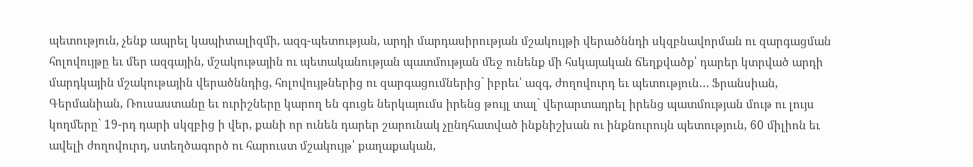պետություն, չենք ապրել կապիտալիզմի, ազգ-պետության, արդի մարդասիրության մշակույթի վերածննդի սկզբնավորման ու զարգացման հոլովույթը եւ մեր ազգային, մշակութային ու պետականության պատմության մեջ ունենք մի հսկայական ճեղքվածք՝ դարեր կտրված արդի մարդկային մշակութային վերածննդից, հոլովույթներից ու զարգացումներից` իբրեւ՝ ազգ, ժողովուրդ եւ պետություն… Ֆրանսիան, Գերմանիան, Ռուսաստանը եւ ուրիշները կարող են գուցե ներկայումս իրենց թույլ տալ` վերարտադրել իրենց պատմության մութ ու լույս կողմերը` 19-րդ դարի սկզբից ի վեր, քանի որ ունեն դարեր շարունակ չընդհատված ինքնիշխան ու ինքնուրույն պետություն, 60 միլիոն եւ ավելի ժողովուրդ, ստեղծագործ ու հարուստ մշակույթ՝ քաղաքական,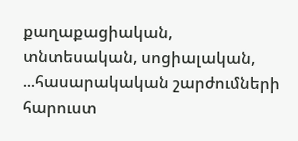քաղաքացիական, տնտեսական, սոցիալական, ...հասարակական շարժումների հարուստ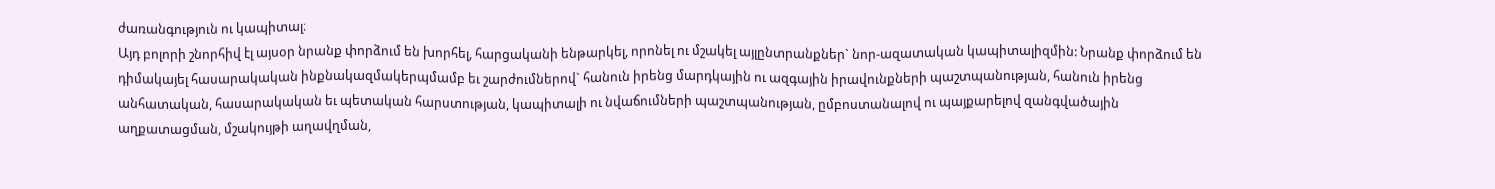ժառանգություն ու կապիտալ։
Այդ բոլորի շնորհիվ էլ այսօր նրանք փորձում են խորհել, հարցականի ենթարկել, որոնել ու մշակել այլընտրանքներ` նոր-ազատական կապիտալիզմին: Նրանք փորձում են դիմակայել հասարակական ինքնակազմակերպմամբ եւ շարժումներով` հանուն իրենց մարդկային ու ազգային իրավունքների պաշտպանության, հանուն իրենց անհատական, հասարակական եւ պետական հարստության, կապիտալի ու նվաճումների պաշտպանության, ըմբոստանալով ու պայքարելով զանգվածային աղքատացման, մշակույթի աղավղման,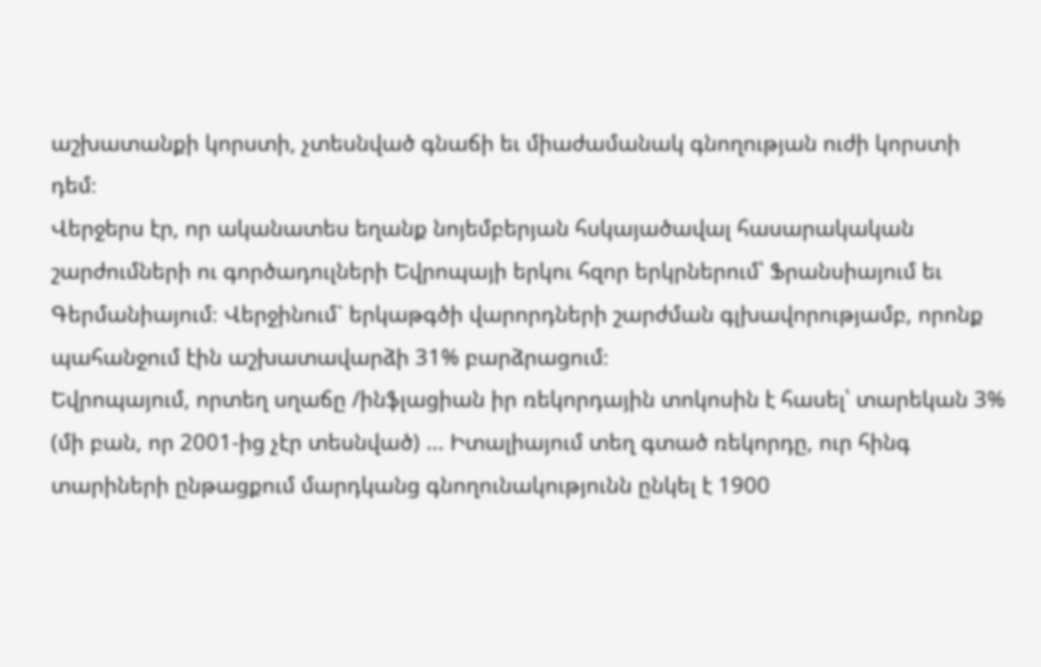աշխատանքի կորստի, չտեսնված գնաճի եւ միաժամանակ գնողության ուժի կորստի դեմ։
Վերջերս էր, որ ականատես եղանք նոյեմբերյան հսկայածավալ հասարակական շարժումների ու գործադուլների Եվրոպայի երկու հզոր երկրներում՝ Ֆրանսիայում եւ Գերմանիայում։ Վերջինում` երկաթգծի վարորդների շարժման գլխավորությամբ, որոնք պահանջում էին աշխատավարձի 31% բարձրացում։
Եվրոպայում, որտեղ սղաճը /ինֆլացիան իր ռեկորդային տոկոսին է հասել՝ տարեկան 3% (մի բան, որ 2001-ից չէր տեսնված) ... Իտալիայում տեղ գտած ռեկորդը, ուր հինգ տարիների ընթացքում մարդկանց գնողունակությունն ընկել է 1900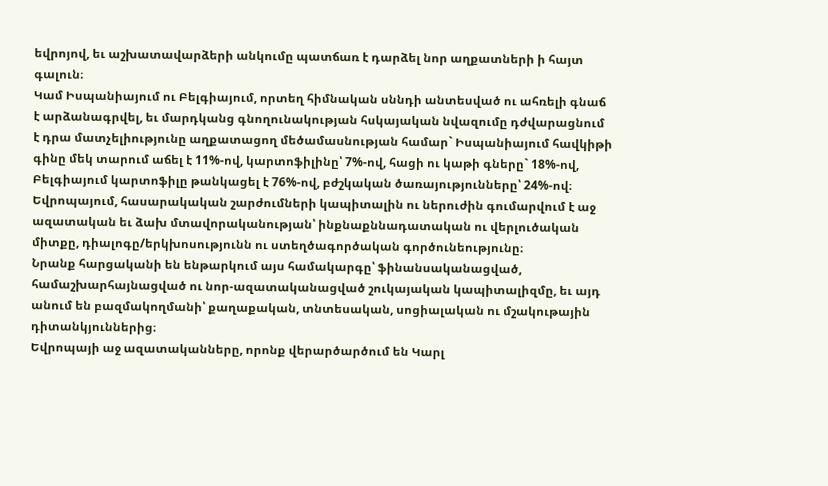եվրոյով, եւ աշխատավարձերի անկումը պատճառ է դարձել նոր աղքատների ի հայտ գալուն։
Կամ Իսպանիայում ու Բելգիայում, որտեղ հիմնական սննդի անտեսված ու ահռելի գնաճ է արձանագրվել, եւ մարդկանց գնողունակության հսկայական նվազումը դժվարացնում է դրա մատչելիությունը աղքատացող մեծամասնության համար` Իսպանիայում հավկիթի գինը մեկ տարում աճել է 11%-ով, կարտոֆիլինը՝ 7%-ով, հացի ու կաթի գները` 18%-ով, Բելգիայում կարտոֆիլը թանկացել է 76%-ով, բժշկական ծառայությունները՝ 24%-ով։
Եվրոպայում, հասարակական շարժումների կապիտալին ու ներուժին գումարվում է աջ ազատական եւ ձախ մտավորականության՝ ինքնաքննադատական ու վերլուծական միտքը, դիալոգը/երկխոսությունն ու ստեղծագործական գործունեությունը։
Նրանք հարցականի են ենթարկում այս համակարգը՝ ֆինանսականացված, համաշխարհայնացված ու նոր-ազատականացված շուկայական կապիտալիզմը, եւ այդ անում են բազմակողմանի՝ քաղաքական, տնտեսական, սոցիալական ու մշակութային դիտանկյուններից։
Եվրոպայի աջ ազատականները, որոնք վերարծարծում են Կարլ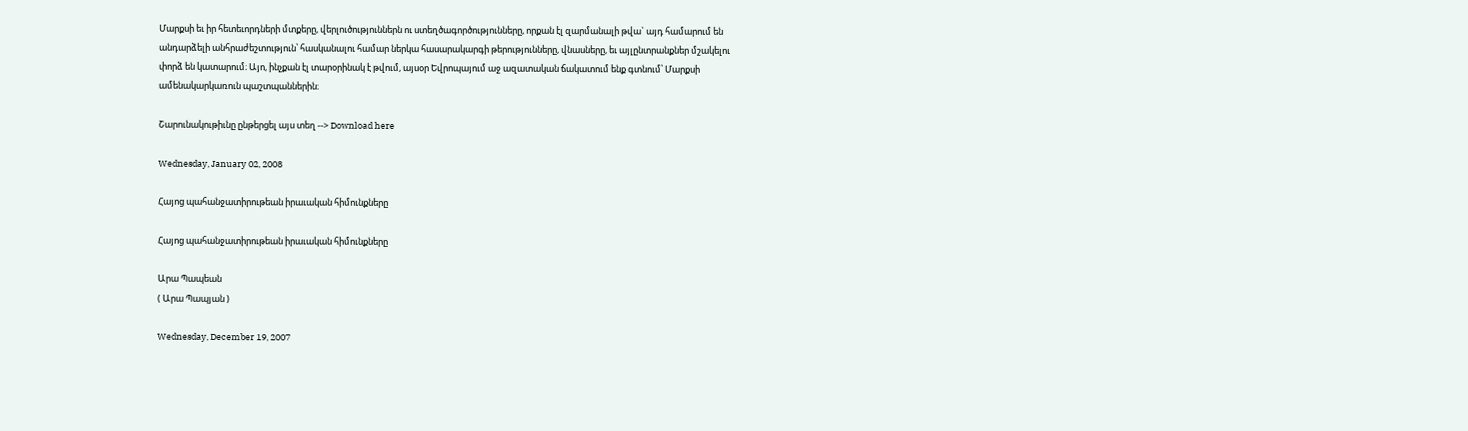Մարքսի եւ իր հետեւորդների մտքերը, վերլուծություններն ու ստեղծագործությունները, որքան էլ զարմանալի թվա` այդ համարում են անդարձելի անհրաժեշտություն՝ հասկանալու համար ներկա հասարակարգի թերությունները, վնասները, եւ այլընտրանքներ մշակելու փորձ են կատարում։ Այո, ինչքան էլ տարօրինակ է թվում, այսօր Եվրոպայում աջ ազատական ճակատում ենք գտնում՝ Մարքսի ամենակարկառուն պաշտպաններին։

Շարունակութիւնը ընթերցել այս տեղ --> Download here

Wednesday, January 02, 2008

Հայոց պահանջատիրութեան իրաւական հիմունքները

Հայոց պահանջատիրութեան իրաւական հիմունքները

Արա Պապեան
( Արա Պապյան )

Wednesday, December 19, 2007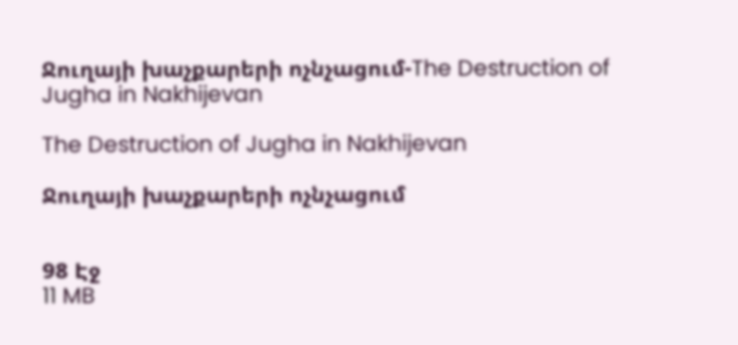Ջուղայի խաչքարերի ոչնչացում-The Destruction of Jugha in Nakhijevan

The Destruction of Jugha in Nakhijevan

Ջուղայի խաչքարերի ոչնչացում


98 Էջ
11 MB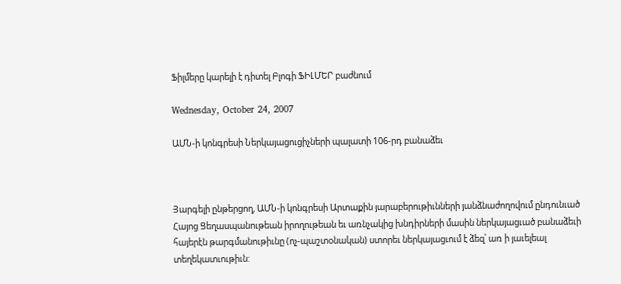Ֆիլմերը կարելի է դիտել Բլոգի ՖԻԼՄԵՐ բաժնում

Wednesday, October 24, 2007

ԱՄՆ-ի կոնգրեսի Ներկայացուցիչների պալատի 106-րդ բանաձեւ



Յարգելի ընթերցող, ԱՄՆ-ի կոնգրեսի Արտաքին յարաբերութիւնների յանձնաժողովում ընդունւած Հայոց Ցեղասպանութեան իրողութեան եւ առնչակից խնդիրների մասին ներկայացւած բանաձեւի հայերէն թարգմանութիւնը (ոչ-պաշտօնական) ստորեւ ներկայացւում է ձեզ՝ առ ի յաւելեալ տեղեկատւութիւն: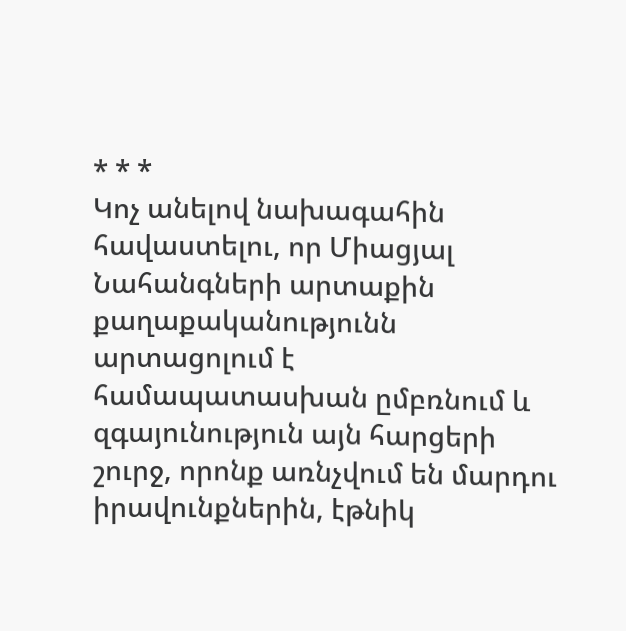* * *
Կոչ անելով նախագահին հավաստելու, որ Միացյալ Նահանգների արտաքին քաղաքականությունն արտացոլում է համապատասխան ըմբռնում և զգայունություն այն հարցերի շուրջ, որոնք առնչվում են մարդու իրավունքներին, էթնիկ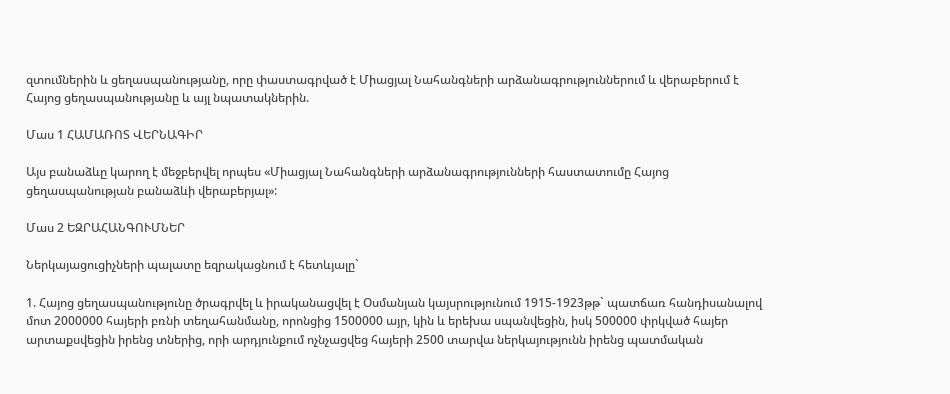զտումներին և ցեղասպանությանը, որը փաստագրված է Միացյալ Նահանգների արձանագրություններում և վերաբերում է Հայոց ցեղասպանությանը և այլ նպատակներին.

Մաս 1 ՀԱՄԱՌՈՏ ՎԵՐՆԱԳԻՐ

Այս բանաձևը կարող է մեջբերվել որպես «Միացյալ Նահանգների արձանագրությունների հաստատումը Հայոց ցեղասպանության բանաձևի վերաբերյալ»:

Մաս 2 ԵԶՐԱՀԱՆԳՈՒՄՆԵՐ

Ներկայացուցիչների պալատը եզրակացնում է հետևյալը`

1. Հայոց ցեղասպանությունը ծրագրվել և իրականացվել է Օսմանյան կայսրությունում 1915-1923թթ` պատճառ հանդիսանալով մոտ 2000000 հայերի բռնի տեղահանմանը, որոնցից 1500000 այր, կին և երեխա սպանվեցին, իսկ 500000 փրկված հայեր արտաքսվեցին իրենց տներից, որի արդյունքում ոչնչացվեց հայերի 2500 տարվա ներկայությունն իրենց պատմական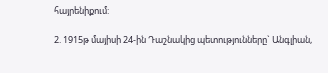հայրենիքում:

2. 1915թ մայիսի 24-ին Դաշնակից պետությունները` Անգլիան,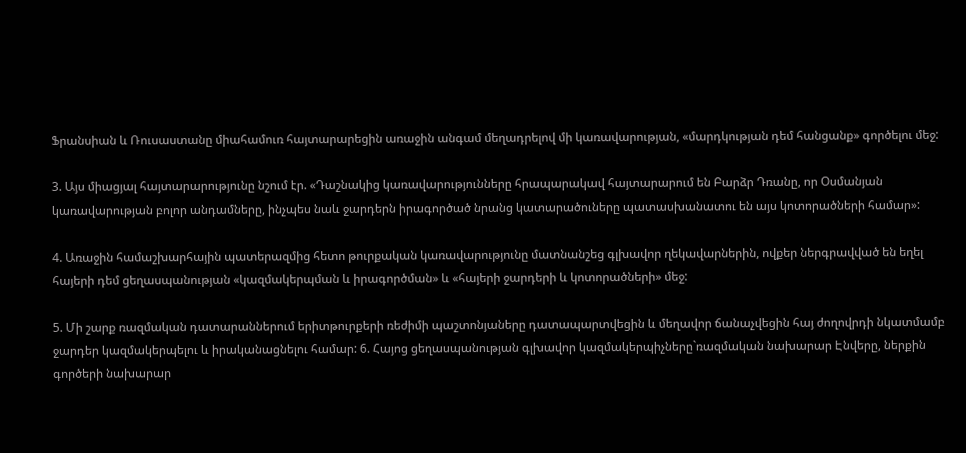Ֆրանսիան և Ռուսաստանը միահամուռ հայտարարեցին առաջին անգամ մեղադրելով մի կառավարության, «մարդկության դեմ հանցանք» գործելու մեջ:

3. Այս միացյալ հայտարարությունը նշում էր. «Դաշնակից կառավարությունները հրապարակավ հայտարարում են Բարձր Դռանը, որ Օսմանյան կառավարության բոլոր անդամները, ինչպես նաև ջարդերն իրագործած նրանց կատարածուները պատասխանատու են այս կոտորածների համար»:

4. Առաջին համաշխարհային պատերազմից հետո թուրքական կառավարությունը մատնանշեց գլխավոր ղեկավարներին, ովքեր ներգրավված են եղել հայերի դեմ ցեղասպանության «կազմակերպման և իրագործման» և «հայերի ջարդերի և կոտորածների» մեջ:

5. Մի շարք ռազմական դատարաններում երիտթուրքերի ռեժիմի պաշտոնյաները դատապարտվեցին և մեղավոր ճանաչվեցին հայ ժողովրդի նկատմամբ ջարդեր կազմակերպելու և իրականացնելու համար: 6. Հայոց ցեղասպանության գլխավոր կազմակերպիչները`ռազմական նախարար Էնվերը, ներքին գործերի նախարար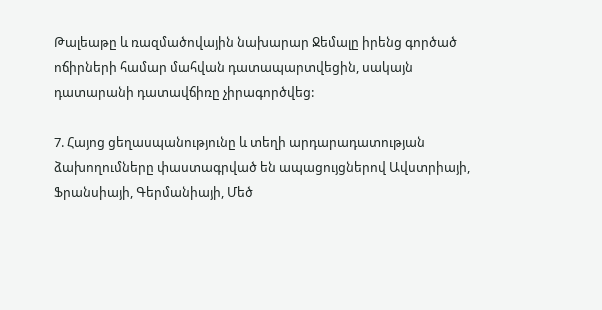Թալեաթը և ռազմածովային նախարար Ջեմալը իրենց գործած ոճիրների համար մահվան դատապարտվեցին, սակայն դատարանի դատավճիռը չիրագործվեց:

7. Հայոց ցեղասպանությունը և տեղի արդարադատության ձախողումները փաստագրված են ապացույցներով Ավստրիայի, Ֆրանսիայի, Գերմանիայի, Մեծ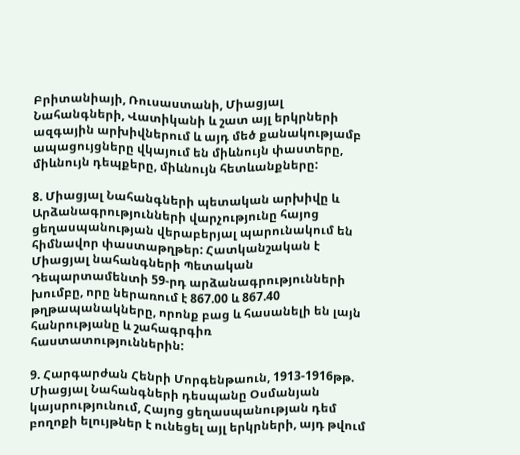Բրիտանիայի, Ռուսաստանի, Միացյալ Նահանգների, Վատիկանի և շատ այլ երկրների ազգային արխիվներում և այդ մեծ քանակությամբ ապացույցները վկայում են միևնույն փաստերը, միևնույն դեպքերը, միևնույն հետևանքները:

8. Միացյալ Նահանգների պետական արխիվը և Արձանագրությունների վարչությունը հայոց ցեղասպանության վերաբերյալ պարունակում են հիմնավոր փաստաթղթեր: Հատկանշական է Միացյալ նահանգների Պետական Դեպարտամենտի 59-րդ արձանագրությունների խումբը, որը ներառում է 867.00 և 867.40 թղթապանակները, որոնք բաց և հասանելի են լայն հանրությանը և շահագրգիռ հաստատություններին:

9. Հարգարժան Հենրի Մորգենթաուն, 1913-1916թթ. Միացյալ Նահանգների դեսպանը Օսմանյան կայսրությունում, Հայոց ցեղասպանության դեմ բողոքի ելույթներ է ունեցել այլ երկրների, այդ թվում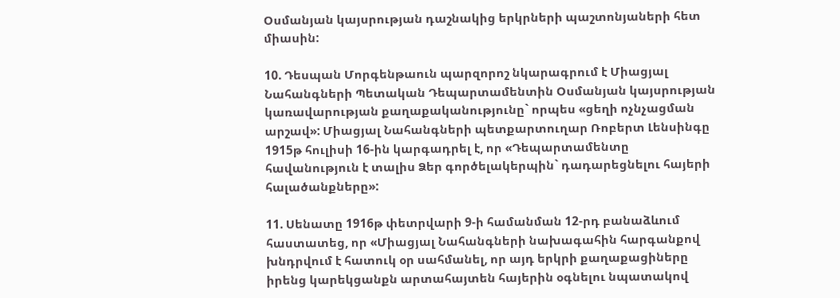Օսմանյան կայսրության դաշնակից երկրների պաշտոնյաների հետ միասին:

10. Դեսպան Մորգենթաուն պարզորոշ նկարագրում է Միացյալ Նահանգների Պետական Դեպարտամենտին Օսմանյան կայսրության կառավարության քաղաքականությունը` որպես «ցեղի ոչնչացման արշավ»: Միացյալ Նահանգների պետքարտուղար Ռոբերտ Լենսինգը 1915թ հուլիսի 16-ին կարգադրել է, որ «Դեպարտամենտը հավանություն է տալիս Ձեր գործելակերպին` դադարեցնելու հայերի հալածանքները»:

11. Սենատը 1916թ փետրվարի 9-ի համանման 12-րդ բանաձևում հաստատեց, որ «Միացյալ Նահանգների նախագահին հարգանքով խնդրվում է հատուկ օր սահմանել, որ այդ երկրի քաղաքացիները իրենց կարեկցանքն արտահայտեն հայերին օգնելու նպատակով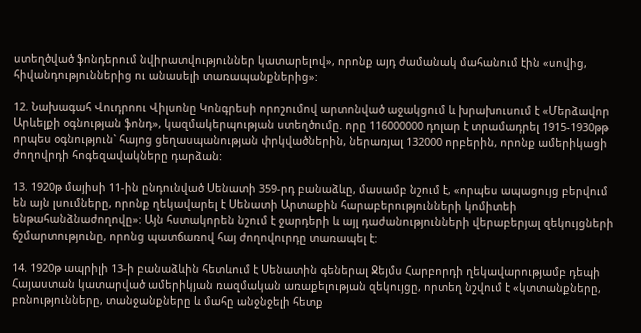ստեղծված ֆոնդերում նվիրատվություններ կատարելով», որոնք այդ ժամանակ մահանում էին «սովից, հիվանդություններից ու անասելի տառապանքներից»:

12. Նախագահ Վուդրոու Վիլսոնը Կոնգրեսի որոշումով արտոնված աջակցում և խրախուսում է «Մերձավոր Արևելքի օգնության ֆոնդ», կազմակերպության ստեղծումը. որը 116000000 դոլար է տրամադրել 1915-1930թթ որպես օգնություն` հայոց ցեղասպանության փրկվածներին, ներառյալ 132000 որբերին, որոնք ամերիկացի ժողովրդի հոգեզավակները դարձան:

13. 1920թ մայիսի 11-ին ընդունված Սենատի 359-րդ բանաձևը, մասամբ նշում է, «որպես ապացույց բերվում են այն լսումները, որոնք ղեկավարել է Սենատի Արտաքին հարաբերությունների կոմիտեի ենթահանձնաժողովը»: Այն հստակորեն նշում է ջարդերի և այլ դաժանությունների վերաբերյալ զեկույցների ճշմարտությունը, որոնց պատճառով հայ ժողովուրդը տառապել է:

14. 1920թ ապրիլի 13-ի բանաձևին հետևում է Սենատին գեներալ Ջեյմս Հարբորդի ղեկավարությամբ դեպի Հայաստան կատարված ամերիկյան ռազմական առաքելության զեկույցը, որտեղ նշվում է «կտտանքները, բռնությունները, տանջանքները և մահը անջնջելի հետք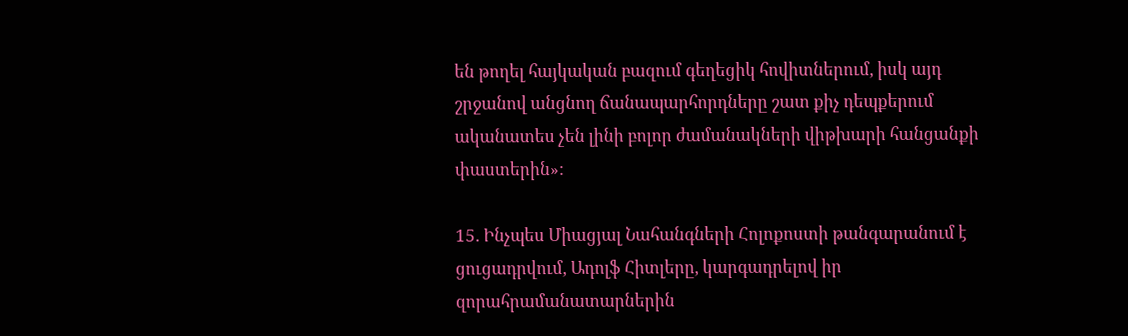են թողել հայկական բազում գեղեցիկ հովիտներում, իսկ այդ շրջանով անցնող ճանապարհորդները շատ քիչ դեպքերում ականատես չեն լինի բոլոր ժամանակների վիթխարի հանցանքի փաստերին»:

15. Ինչպես Միացյալ Նահանգների Հոլոքոստի թանգարանում է ցուցադրվում, Ադոլֆ Հիտլերը, կարգադրելով իր զորահրամանատարներին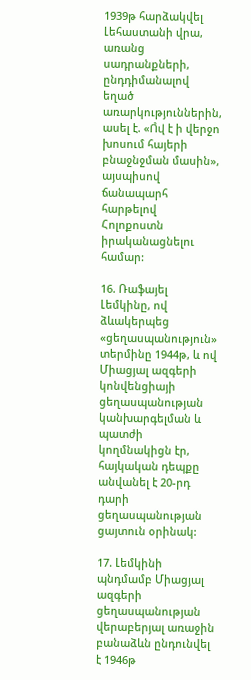1939թ հարձակվել Լեհաստանի վրա, առանց սադրանքների, ընդդիմանալով եղած առարկություններին, ասել է. «Ո̉վ է ի վերջո խոսում հայերի բնաջնջման մասին», այսպիսով ճանապարհ հարթելով Հոլոքոստն իրականացնելու համար:

16. Ռաֆայել Լեմկինը, ով ձևակերպեց «ցեղասպանություն» տերմինը 1944թ, և ով Միացյալ ազգերի կոնվենցիայի ցեղասպանության կանխարգելման և պատժի կողմնակիցն էր, հայկական դեպքը անվանել է 20-րդ դարի ցեղասպանության ցայտուն օրինակ:

17. Լեմկինի պնդմամբ Միացյալ ազգերի ցեղասպանության վերաբերյալ առաջին բանաձևն ընդունվել է 1946թ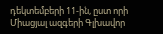դեկտեմբերի 11-ին, ըստ որի Միացյալ ազգերի Գլխավոր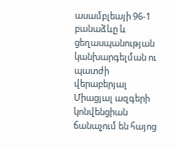ասամբլեայի 96-1 բանաձևը և ցեղասպանության կանխարգելման ու պատժի վերաբերյալ Միացյալ ազգերի կոնվենցիան ճանաչում են հայոց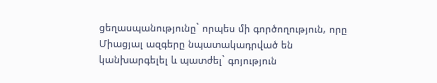ցեղասպանությունը` որպես մի գործողություն, որը Միացյալ ազգերը նպատակադրված են կանխարգելել և պատժել` գոյություն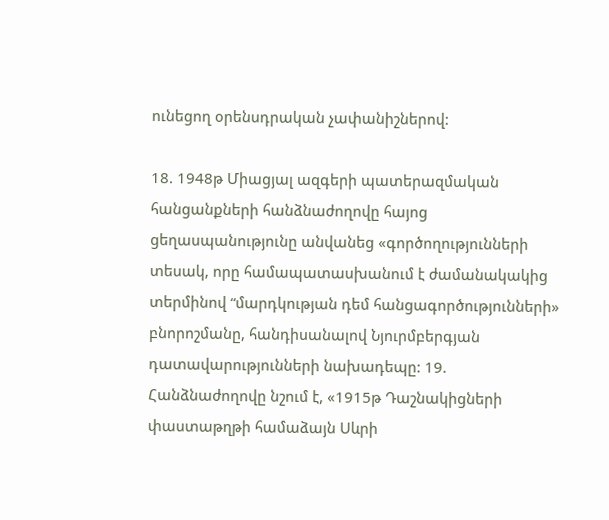ունեցող օրենսդրական չափանիշներով:

18. 1948թ Միացյալ ազգերի պատերազմական հանցանքների հանձնաժողովը հայոց ցեղասպանությունը անվանեց «գործողությունների տեսակ, որը համապատասխանում է ժամանակակից տերմինով “մարդկության դեմ հանցագործությունների» բնորոշմանը, հանդիսանալով Նյուրմբերգյան դատավարությունների նախադեպը: 19. Հանձնաժողովը նշում է, «1915թ Դաշնակիցների փաստաթղթի համաձայն Սևրի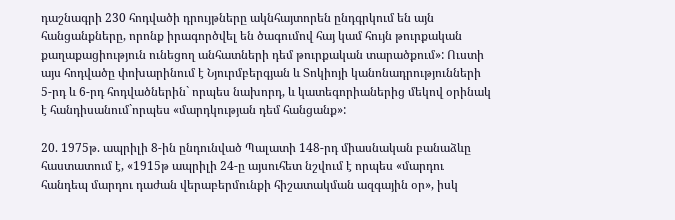դաշնագրի 230 հոդվածի դրույթները ակնհայտորեն ընդգրկում են այն հանցանքները, որոնք իրագործվել են ծագումով հայ կամ հույն թուրքական քաղաքացիություն ունեցող անհատների դեմ թուրքական տարածքում»: Ուստի այս հոդվածը փոխարինում է Նյուրմբերգյան և Տոկիոյի կանոնադրությունների 5-րդ և 6-րդ հոդվածներին` որպես նախորդ, և կատեգորիաներից մեկով օրինակ է հանդիսանում`որպես «մարդկության դեմ հանցանք»:

20. 1975թ. ապրիլի 8-ին ընդունված Պալատի 148-րդ միասնական բանաձևը հաստատում է, «1915թ ապրիլի 24-ը այսուհետ նշվում է որպես «մարդու հանդեպ մարդու դաժան վերաբերմունքի հիշատակման ազգային օր», իսկ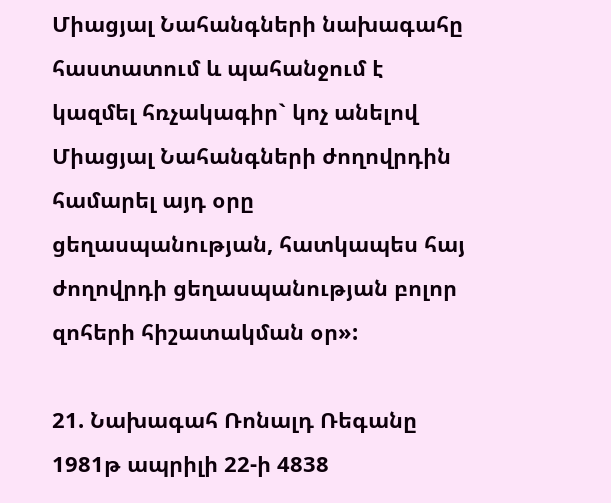Միացյալ Նահանգների նախագահը հաստատում և պահանջում է կազմել հռչակագիր` կոչ անելով Միացյալ Նահանգների ժողովրդին համարել այդ օրը ցեղասպանության, հատկապես հայ ժողովրդի ցեղասպանության բոլոր զոհերի հիշատակման օր»:

21. Նախագահ Ռոնալդ Ռեգանը 1981թ ապրիլի 22-ի 4838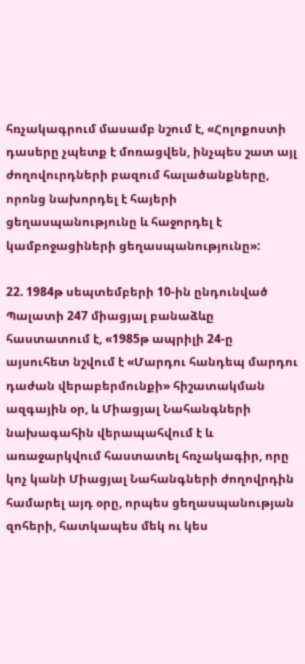հռչակագրում մասամբ նշում է, «Հոլոքոստի դասերը չպետք է մոռացվեն, ինչպես շատ այլ ժողովուրդների բազում հալածանքները, որոնց նախորդել է հայերի ցեղասպանությունը և հաջորդել է կամբոջացիների ցեղասպանությունը»:

22. 1984թ սեպտեմբերի 10-ին ընդունված Պալատի 247 միացյալ բանաձևը հաստատում է, «1985թ ապրիլի 24-ը այսուհետ նշվում է «Մարդու հանդեպ մարդու դաժան վերաբերմունքի» հիշատակման ազգային օր, և Միացյալ Նահանգների նախագահին վերապահվում է և առաջարկվում հաստատել հռչակագիր, որը կոչ կանի Միացյալ Նահանգների ժողովրդին համարել այդ օրը, որպես ցեղասպանության զոհերի, հատկապես մեկ ու կես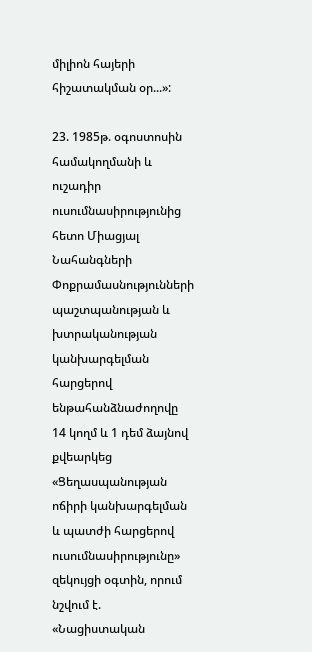միլիոն հայերի հիշատակման օր...»:

23. 1985թ. օգոստոսին համակողմանի և ուշադիր ուսումնասիրությունից հետո Միացյալ Նահանգների Փոքրամասնությունների պաշտպանության և խտրականության կանխարգելման հարցերով ենթահանձնաժողովը 14 կողմ և 1 դեմ ձայնով քվեարկեց «Ցեղասպանության ոճիրի կանխարգելման և պատժի հարցերով ուսումնասիրությունը» զեկույցի օգտին, որում նշվում է. «Նացիստական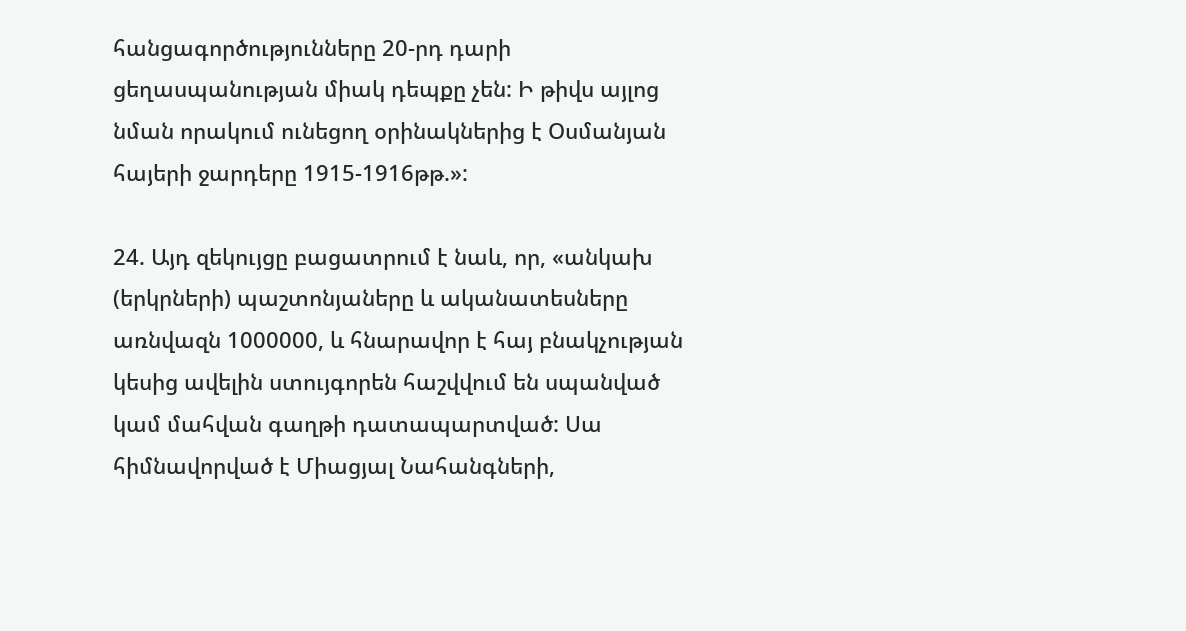հանցագործությունները 20-րդ դարի ցեղասպանության միակ դեպքը չեն: Ի թիվս այլոց նման որակում ունեցող օրինակներից է Օսմանյան հայերի ջարդերը 1915-1916թթ.»:

24. Այդ զեկույցը բացատրում է նաև, որ, «անկախ (երկրների) պաշտոնյաները և ականատեսները առնվազն 1000000, և հնարավոր է հայ բնակչության կեսից ավելին ստույգորեն հաշվվում են սպանված կամ մահվան գաղթի դատապարտված: Սա հիմնավորված է Միացյալ Նահանգների,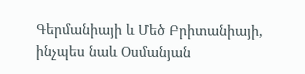Գերմանիայի և Մեծ Բրիտանիայի, ինչպես նաև Օսմանյան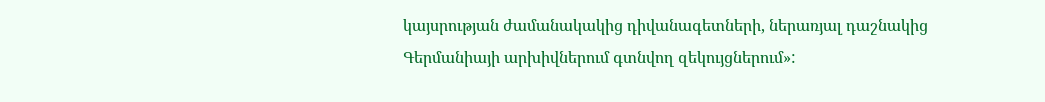կայսրության ժամանակակից դիվանագետների, ներառյալ դաշնակից Գերմանիայի արխիվներում գտնվող զեկույցներում»: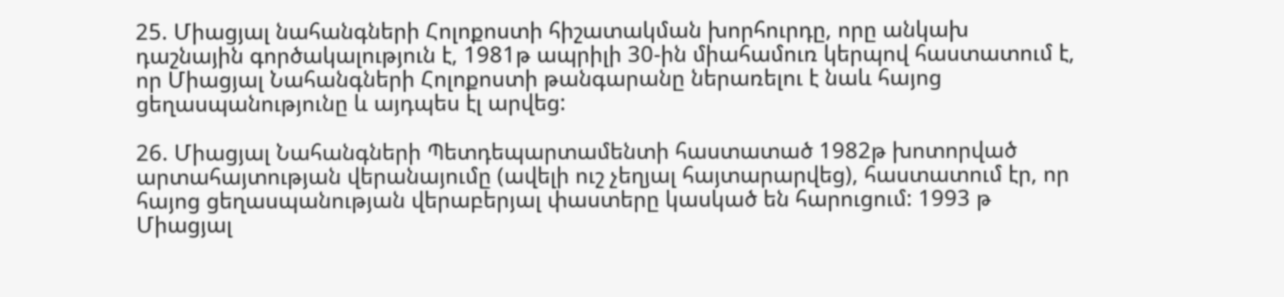25. Միացյալ նահանգների Հոլոքոստի հիշատակման խորհուրդը, որը անկախ դաշնային գործակալություն է, 1981թ ապրիլի 30-ին միահամուռ կերպով հաստատում է, որ Միացյալ Նահանգների Հոլոքոստի թանգարանը ներառելու է նաև հայոց ցեղասպանությունը և այդպես էլ արվեց:

26. Միացյալ Նահանգների Պետդեպարտամենտի հաստատած 1982թ խոտորված արտահայտության վերանայումը (ավելի ուշ չեղյալ հայտարարվեց), հաստատում էր, որ հայոց ցեղասպանության վերաբերյալ փաստերը կասկած են հարուցում: 1993 թ Միացյալ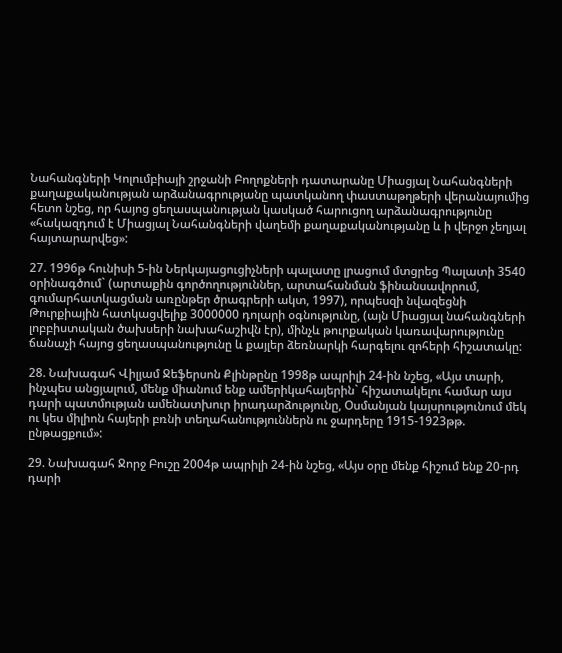Նահանգների Կոլումբիայի շրջանի Բողոքների դատարանը Միացյալ Նահանգների քաղաքականության արձանագրությանը պատկանող փաստաթղթերի վերանայումից հետո նշեց, որ հայոց ցեղասպանության կասկած հարուցող արձանագրությունը «հակազդում է Միացյալ Նահանգների վաղեմի քաղաքականությանը և ի վերջո չեղյալ հայտարարվեց»:

27. 1996թ հունիսի 5-ին Ներկայացուցիչների պալատը լրացում մտցրեց Պալատի 3540 օրինագծում` (արտաքին գործողություններ, արտահանման ֆինանսավորում, գումարհատկացման առընթեր ծրագրերի ակտ, 1997), որպեսզի նվազեցնի Թուրքիային հատկացվելիք 3000000 դոլարի օգնությունը, (այն Միացյալ նահանգների լոբբիստական ծախսերի նախահաշիվն էր), մինչև թուրքական կառավարությունը ճանաչի հայոց ցեղասպանությունը և քայլեր ձեռնարկի հարգելու զոհերի հիշատակը:

28. Նախագահ Վիլյամ Ջեֆերսոն Քլինթընը 1998թ ապրիլի 24-ին նշեց, «Այս տարի, ինչպես անցյալում, մենք միանում ենք ամերիկահայերին` հիշատակելու համար այս դարի պատմության ամենատխուր իրադարձությունը, Օսմանյան կայսրությունում մեկ ու կես միլիոն հայերի բռնի տեղահանություններն ու ջարդերը 1915-1923թթ. ընթացքում»:

29. Նախագահ Ջորջ Բուշը 2004թ ապրիլի 24-ին նշեց, «Այս օրը մենք հիշում ենք 20-րդ դարի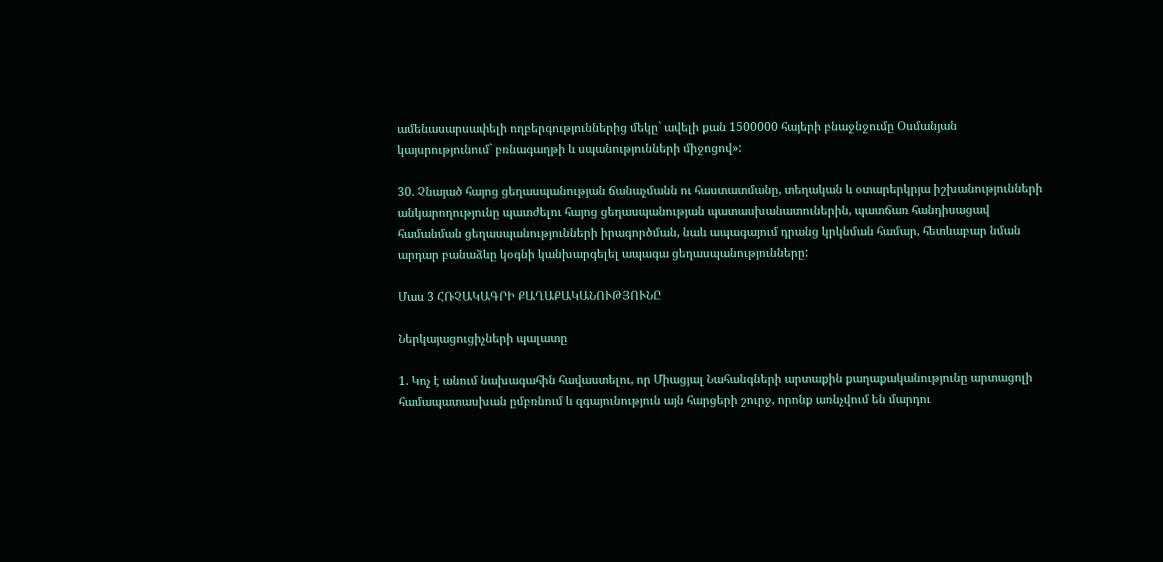ամենասարսափելի ողբերգություններից մեկը` ավելի քան 1500000 հայերի բնաջնջումը Օսմանյան կայսրությունում` բռնագաղթի և սպանությունների միջոցով»:

30. Չնայած հայոց ցեղասպանության ճանաչմանն ու հաստատմանը, տեղական և օտարերկրյա իշխանությունների անկարողությունը պատժելու հայոց ցեղասպանության պատասխանատուներին, պատճառ հանդիսացավ համանման ցեղասպանությունների իրագործման, նաև ապագայում դրանց կրկնման համար, հետևաբար նման արդար բանաձևը կօգնի կանխարգելել ապագա ցեղասպանությունները:

Մաս 3 ՀՌՉԱԿԱԳՐԻ ՔԱՂԱՔԱԿԱՆՈՒԹՅՈՒՆԸ

Ներկայացուցիչների պալատը

1. Կոչ է անում նախագահին հավաստելու, որ Միացյալ Նահանգների արտաքին քաղաքականությունը արտացոլի համապատասխան ըմբռնում և զգայունություն այն հարցերի շուրջ, որոնք առնչվում են մարդու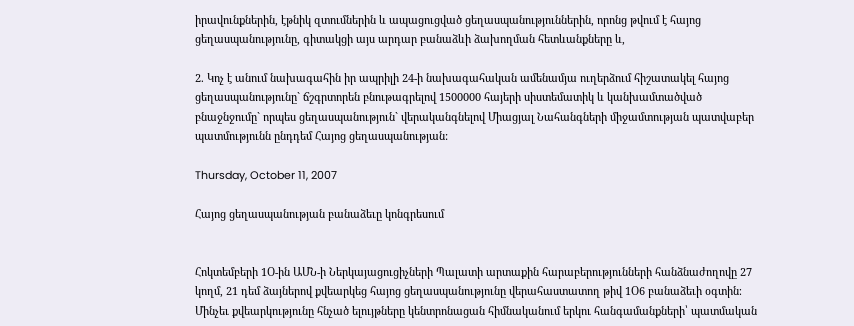իրավունքներին, էթնիկ զտումներին և ապացուցված ցեղասպանություններին, որոնց թվում է հայոց ցեղասպանությունը, գիտակցի այս արդար բանաձևի ձախողման հետևանքները և,

2. Կոչ է անում նախագահին իր ապրիլի 24-ի նախագահական ամենամյա ուղերձում հիշատակել հայոց ցեղասպանությունը` ճշգրտորեն բնութագրելով 1500000 հայերի սիստեմատիկ և կանխամտածված բնաջնջումը` որպես ցեղասպանություն` վերականգնելով Միացյալ Նահանգների միջամտության պատվաբեր պատմությունն ընդդեմ Հայոց ցեղասպանության:

Thursday, October 11, 2007

Հայոց ցեղասպանության բանաձեւը կոնգրեսում


Հոկտեմբերի 1Օ-ին ԱՄՆ-ի Ներկայացուցիչների Պալատի արտաքին հարաբերությունների հանձնաժողովը 27 կողմ, 21 դեմ ձայներով քվեարկեց հայոց ցեղասպանությունը վերահաստատող թիվ 1Օ6 բանաձեւի օգտին։
Մինչեւ քվեարկությունը հնչած ելույթները կենտրոնացան հիմնականում երկու հանգամանքների՝ պատմական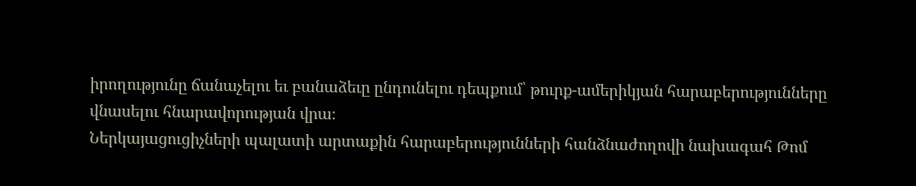իրողությունը ճանաչելու եւ բանաձեւը ընդունելու դեպքում՝ թուրք-ամերիկյան հարաբերությունները վնասելու հնարավորության վրա։
Ներկայացուցիչների պալատի արտաքին հարաբերությունների հանձնաժողովի նախագահ Թոմ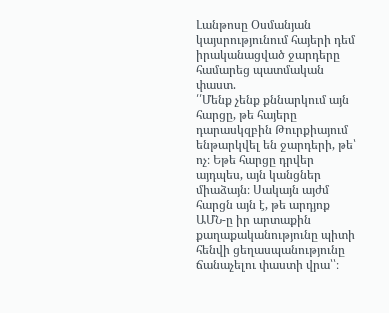Լանթոսը Օսմանյան կայսրությունում հայերի դեմ իրականացված ջարդերը համարեց պատմական փաստ.
՛՛Մենք չենք քննարկում այն հարցը, թե հայերը դարասկզբին Թուրքիայում ենթարկվել են ջարդերի, թե՝ ոչ։ Եթե հարցը դրվեր այդպես, այն կանցներ միաձայն։ Սակայն այժմ հարցն այն է, թե արդյոք ԱՄՆ-ը իր արտաքին քաղաքականությունը պիտի հենվի ցեղասպանությունը ճանաչելու փաստի վրա՝՝։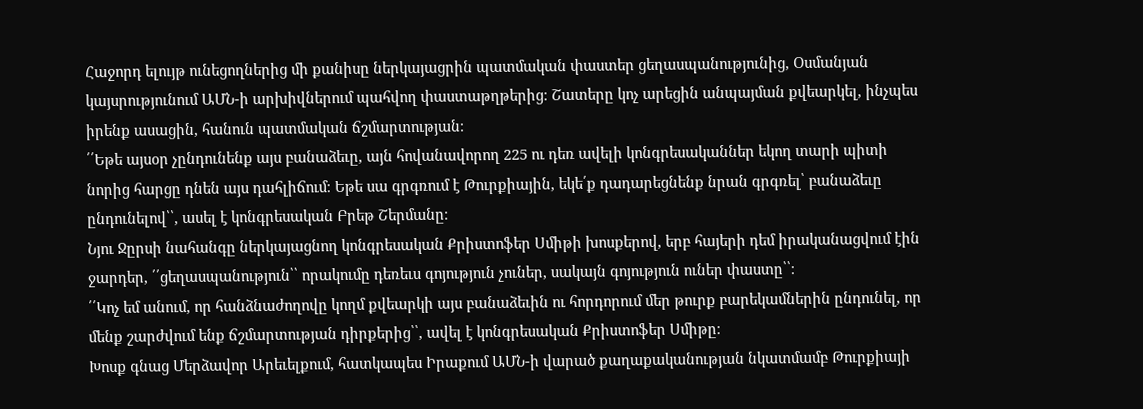Հաջորդ ելույթ ունեցողներից մի քանիսը ներկայացրին պատմական փաստեր ցեղասպանությունից, Օսմանյան կայսրությունում ԱՄՆ-ի արխիվներում պահվող փաստաթղթերից։ Շատերը կոչ արեցին անպայման քվեարկել, ինչպես իրենք ասացին, հանուն պատմական ճշմարտության։
՛՛Եթե այսօր չընդունենք այս բանաձեւը, այն հովանավորող 225 ու դեռ ավելի կոնգրեսականներ եկող տարի պիտի նորից հարցը դնեն այս դահլիճում։ Եթե սա գրգռում է Թուրքիային, եկե՛ք դադարեցնենք նրան գրգռել՝ բանաձեւը ընդունելով՝՝, ասել է կոնգրեսական Բրեթ Շերմանը։
Նյու Ջըրսի նահանգը ներկայացնող կոնգրեսական Քրիստոֆեր Սմիթի խոսքերով, երբ հայերի դեմ իրականացվում էին ջարդեր, ՛՛ցեղասպանություն՝՝ որակումը դեռեւս գոյություն չուներ, սակայն գոյություն ուներ փաստը՝՝։
՛՛Կոչ եմ անում, որ հանձնաժողովը կողմ քվեարկի այս բանաձեւին ու հորդորում մեր թուրք բարեկամներին ընդունել, որ մենք շարժվում ենք ճշմարտության դիրքերից՝՝, ավել է կոնգրեսական Քրիստոֆեր Սմիթը։
Խոսք գնաց Մերձավոր Արեւելքում, հատկապես Իրաքում ԱՄՆ-ի վարած քաղաքականության նկատմամբ Թուրքիայի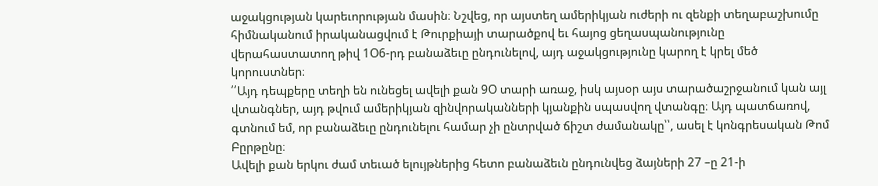աջակցության կարեւորության մասին։ Նշվեց, որ այստեղ ամերիկյան ուժերի ու զենքի տեղաբաշխումը հիմնականում իրականացվում է Թուրքիայի տարածքով եւ հայոց ցեղասպանությունը վերահաստատող թիվ 1Օ6-րդ բանաձեւը ընդունելով, այդ աջակցությունը կարող է կրել մեծ կորուստներ։
՛՛Այդ դեպքերը տեղի են ունեցել ավելի քան 9Օ տարի առաջ, իսկ այսօր այս տարածաշրջանում կան այլ վտանգներ, այդ թվում ամերիկյան զինվորականների կյանքին սպասվող վտանգը։ Այդ պատճառով, գտնում եմ, որ բանաձեւը ընդունելու համար չի ընտրված ճիշտ ժամանակը՝՝, ասել է կոնգրեսական Թոմ Բըրթընը։
Ավելի քան երկու ժամ տեւած ելույթներից հետո բանաձեւն ընդունվեց ձայների 27 –ը 21-ի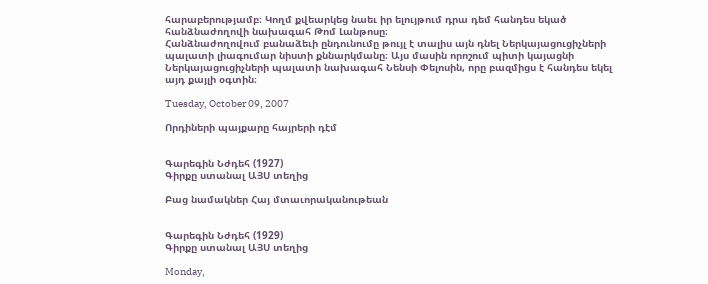հարաբերությամբ։ Կողմ քվեարկեց նաեւ իր ելույթում դրա դեմ հանդես եկած հանձնաժողովի նախագահ Թոմ Լանթոսը։
Հանձնաժողովում բանաձեւի ընդունումը թույլ է տալիս այն դնել Ներկայացուցիչների պալատի լիագումար նիստի քննարկմանը։ Այս մասին որոշում պիտի կայացնի Ներկայացուցիչների պալատի նախագահ Նենսի Փելոսին, որը բազմիցս է հանդես եկել այդ քայլի օգտին։

Tuesday, October 09, 2007

Որդիների պայքարը հայրերի դէմ


Գարեգին Նժդեհ (1927)
Գիրքը ստանալ ԱՅՍ տեղից

Բաց նամակներ Հայ մտաւորականութեան


Գարեգին Նժդեհ (1929)
Գիրքը ստանալ ԱՅՍ տեղից

Monday,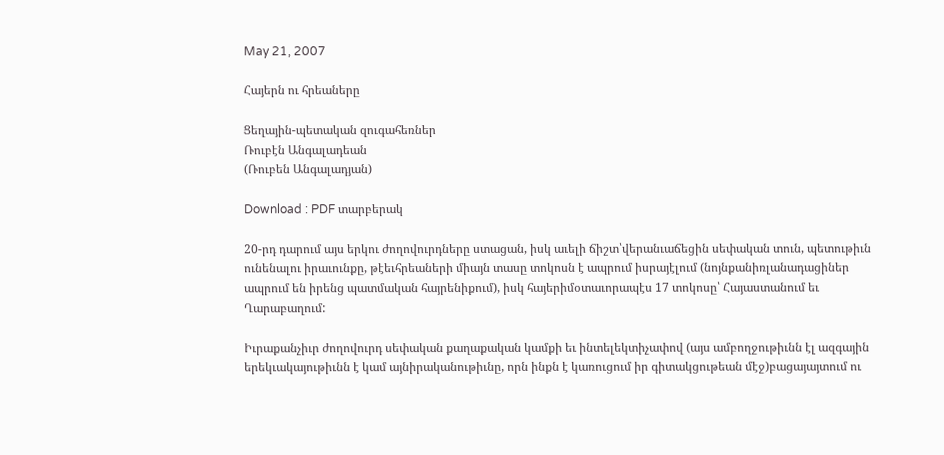May 21, 2007

Հայերն ու հրեաները

Ցեղային-պետական զուգահեռներ
Ռուբէն Անգալադեան
(Ռուբեն Անգալադյան)

Download : PDF տարբերակ

20-րդ դարում այս երկու ժողովուրդները ստացան, իսկ աւելի ճիշտ՝վերանւաճեցին սեփական տուն, պետութիւն ունենալու իրաւունքը, թէեւհրեաների միայն տասը տոկոսն է ապրում իսրայէլում (նոյնքանիռլանադացիներ ապրում են իրենց պատմական հայրենիքում), իսկ հայերիմօտաւորապէս 17 տոկոսը՝ Հայաստանում եւ Ղարաբաղում:

Իւրաքանչիւր ժողովուրդ սեփական քաղաքական կամքի եւ ինտելեկտիչափով (այս ամբողջութիւնն էլ ազգային երեկւակայութիւնն է կամ այնիրականութիւնը, որն ինքն է կառուցում իր գիտակցութեան մէջ)բացայայտում ու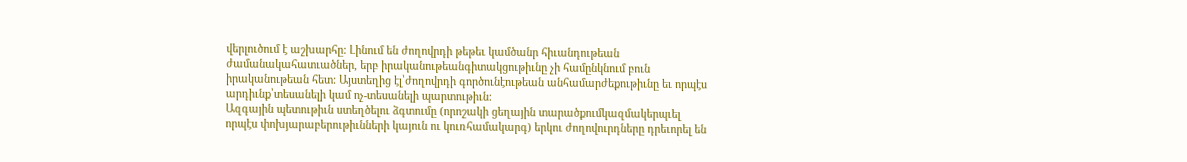վերլուծում է աշխարհը: Լինում են ժողովրդի թեթեւ կամծանր հիւանդութեան ժամանակահատւածներ, երբ իրականութեանգիտակցութիւնը չի համընկնում բուն իրականութեան հետ: Այստեղից էլ՝ժողովրդի գործունէութեան անհամարժեքութիւնը եւ որպէս արդիւնք՝տեսանելի կամ ոչ-տեսանելի պարտութիւն:
Ազգային պետութիւն ստեղծելու ձգտումը (որոշակի ցեղային տարածքումկազմակերպւել որպէս փոխյարաբերութիւնների կայուն ու կուռհամակարգ) երկու ժողովուրդները դրեւորել են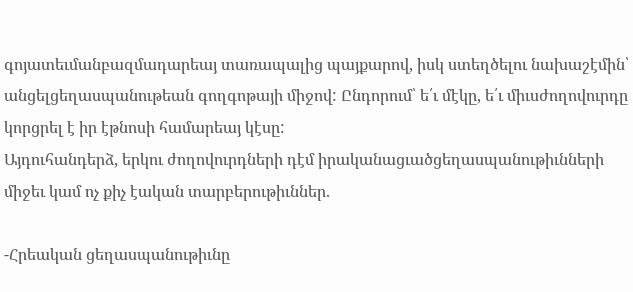գոյատեւմանբազմադարեայ տառապալից պայքարով, իսկ ստեղծելու նախաշէմին՝ անցելցեղասպանութեան գողգոթայի միջով: Ընդորում՝ ե՛ւ մէկը, ե՛ւ միւսժողովուրդը կորցրել է իր էթնոսի համարեայ կէսը:
Այդուհանդերձ, երկու ժողովուրդների դէմ իրականացւածցեղասպանութիւնների միջեւ կամ ոչ քիչ էական տարբերութիւններ.

-Հրեական ցեղասպանութիւնը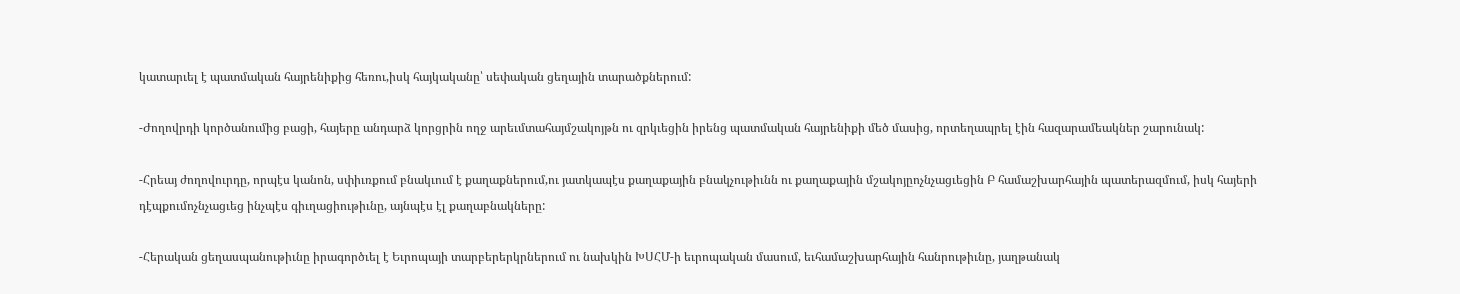կատարւել է պատմական հայրենիքից հեռու,իսկ հայկականը՝ սեփական ցեղային տարածքներում:

-Ժողովրդի կործանումից բացի, հայերը անդարձ կորցրին ողջ արեւմտահայմշակոյթն ու զրկւեցին իրենց պատմական հայրենիքի մեծ մասից, որտեղապրել էին հազարամեակներ շարունակ:

-Հրեայ ժողովուրդը, որպէս կանոն, սփիւռքում բնակւում է քաղաքներում,ու յատկապէս քաղաքային բնակչութիւնն ու քաղաքային մշակոյըոչնչացւեցին Բ համաշխարհային պատերազմում, իսկ հայերի դէպքումոչնչացւեց ինչպէս գիւղացիութիւնը, այնպէս էլ քաղաբնակները:

-Հերական ցեղասպանութիւնը իրագործւել է Եւրոպայի տարբերերկրներում ու նախկին ԽՍՀՄ-ի եւրոպական մասում, եւհամաշխարհային հանրութիւնը, յաղթանակ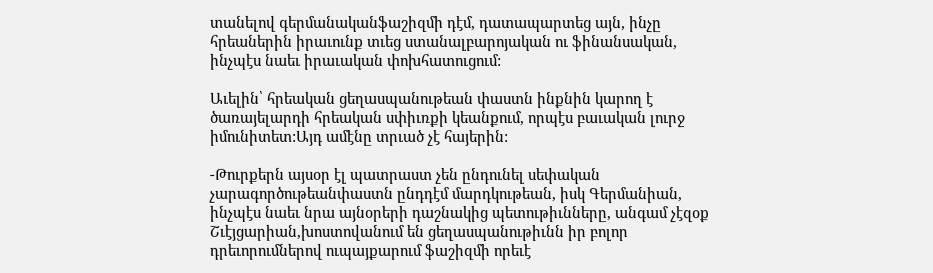տանելով գերմանականֆաշիզմի դէմ, դատապարտեց այն, ինչը հրեաներին իրաւունք տւեց ստանալբարոյական ու ֆինանսական, ինչպէս նաեւ իրաւական փոխհատուցում:

Աւելին՝ հրեական ցեղասպանութեան փաստն ինքնին կարող է ծառայելարդի հրեական սփիւռքի կեանքում, որպէս բաւական լուրջ իմունիտետ:Այդ ամէնը տրւած չէ հայերին:

-Թուրքերն այսօր էլ պատրաստ չեն ընդունել սեփական չարագործութեանփաստն ընդդէմ մարդկութեան, իսկ Գերմանիան, ինչպէս նաեւ նրա այնօրերի դաշնակից պետութիւնները, անգամ չէզօք Շւէյցարիան,խոստովանում են ցեղասպանութիւնն իր բոլոր դրեւորումներով ուպայքարում ֆաշիզմի որեւէ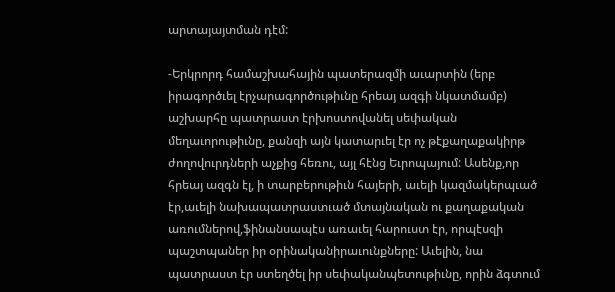արտայայտման դէմ:

-Երկրորդ համաշխահային պատերազմի աւարտին (երբ իրագործւել էրչարագործութիւնը հրեայ ազգի նկատմամբ) աշխարհը պատրաստ էրխոստովանել սեփական մեղաւորութիւնը, քանզի այն կատարւել էր ոչ թէքաղաքակիրթ ժողովուրդների աչքից հեռու, այլ հէնց Եւրոպայում: Ասենք,որ հրեայ ազգն էլ, ի տարբերութիւն հայերի, աւելի կազմակերպւած էր,աւելի նախապատրաստւած մտայնական ու քաղաքական առումներով,ֆինանսապէս առաւել հարուստ էր, որպէսզի պաշտպաներ իր օրինականիրաւունքները: Աւելին, նա պատրաստ էր ստեղծել իր սեփականպետութիւնը, որին ձգտում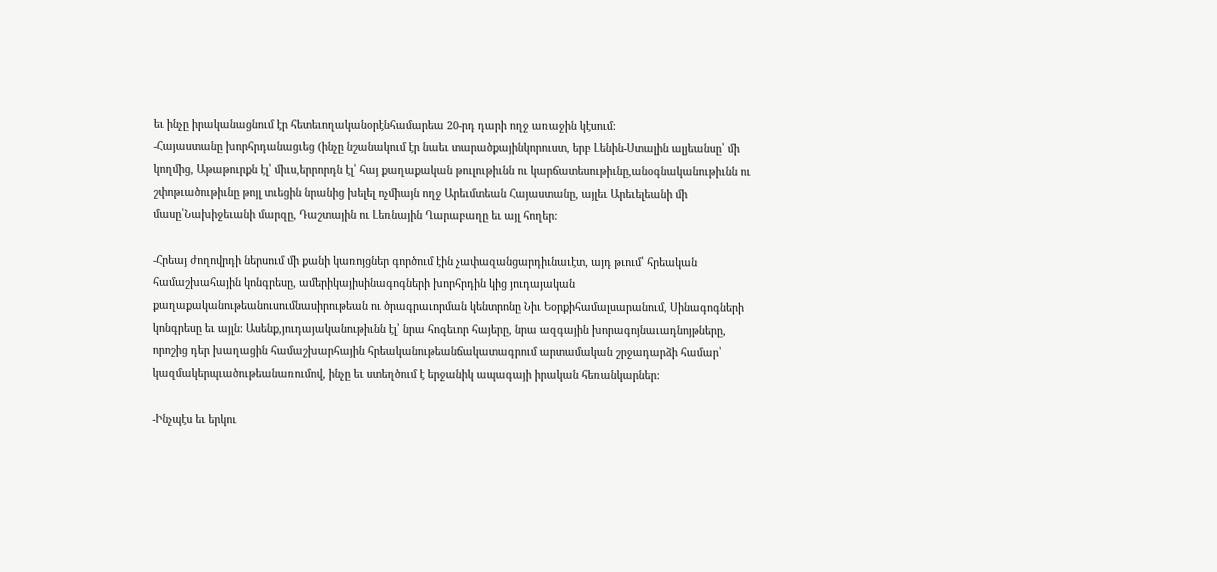եւ ինչը իրականացնում էր հետեւողականօրէնհամարեա 20-րդ դարի ողջ առաջին կէսում:
-Հայաստանը խորհրդանացւեց (ինչը նշանակում էր նաեւ տարածքայինկորուստ, երբ Լենին-Ստալին ալյեանսը՝ մի կողմից, Աթաթուրքն էլ՝ միւս,երրորդն էլ՝ հայ քաղաքական թուլութիւնն ու կարճատեսութիւնը,անօգնականութիւնն ու շփոթւածութիւնը թոյլ տւեցին նրանից խելել ոչմիայն ողջ Արեւմտեան Հայաստանը, այլեւ Արեւելեանի մի մասը՝Նախիջեւանի մարզը, Դաշտային ու Լեռնային Ղարաբաղը եւ այլ հողեր:

-Հրեայ ժողովրդի ներսում մի քանի կառոյցներ գործում էին չափազանցարդիւնաւէտ, այդ թւում՝ հրեական համաշխահային կոնգրեսը, ամերիկայիսինագոգների խորհրդին կից յուդայական քաղաքականութեանուսումնասիրութեան ու ծրագրաւորման կենտրոնը Նիւ Եօրքիհամալսարանում, Սինագոգների կոնգրեսը եւ այլն: Ասենք,յուդայականութիւնն էլ՝ նրա հոգեւոր հայերը, նրա ազգային խորագոյնաւադնոյթները, որոշից դեր խաղացին համաշխարհային հրեականութեանճակատագրում արտամական շրջադարձի համար՝ կազմակերպւածութեանառումով, ինչը եւ ստեղծում է երջանիկ ապագայի իրական հեռանկարներ:

-Ինչպէս եւ երկու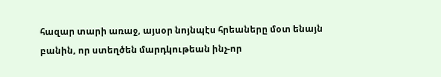հազար տարի առաջ, այսօր նոյնպէս հրեաները մօտ ենայն բանին, որ ստեղծեն մարդկութեան ինչ-որ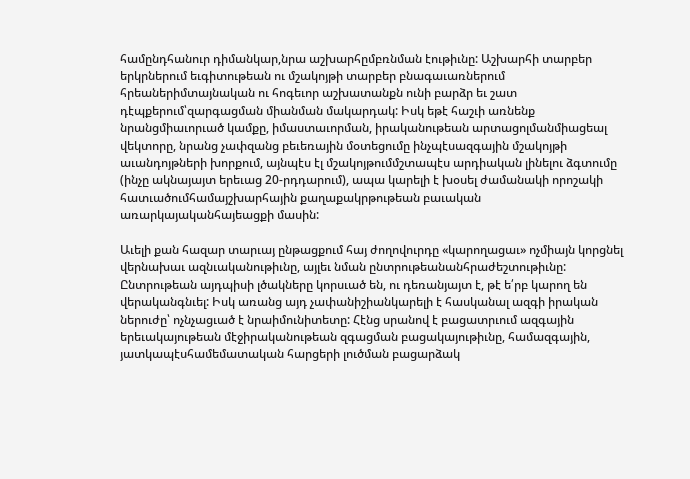համընդհանուր դիմանկար,նրա աշխարհըմբռնման էութիւնը: Աշխարհի տարբեր երկրներում եւգիտութեան ու մշակոյթի տարբեր բնագաւառներում հրեաներիմտայնական ու հոգեւոր աշխատանքն ունի բարձր եւ շատ դէպքերում՝զարգացման միանման մակարդակ: Իսկ եթէ հաշւի առնենք նրանցմիաւորւած կամքը, իմաստաւորման, իրականութեան արտացոլմանմիացեալ վեկտորը, նրանց չափզանց բեւեռային մօտեցումը ինչպէսազգային մշակոյթի աւանդոյթների խորքում, այնպէս էլ մշակոյթումմշտապէս արդիական լինելու ձգտումը (ինչը ակնայայտ երեւաց 20-րդդարում), ապա կարելի է խօսել ժամանակի որոշակի հատւածումհամայշխարհային քաղաքակրթութեան բաւական առարկայականհայեացքի մասին:

Աւելի քան հազար տարւայ ընթացքում հայ ժողովուրդը «կարողացաւ» ոչմիայն կորցնել վերնախաւ ազնւականութիւնը, այլեւ նման ընտրութեանանհրաժեշտութիւնը: Ընտրութեան այդպիսի լծակները կորսւած են, ու դեռանյայտ է, թէ ե՛րբ կարող են վերականգնւել: Իսկ առանց այդ չափանիշիանկարելի է հասկանալ ազգի իրական ներուժը՝ ոչնչացւած է նրաիմունիտետը: Հէնց սրանով է բացատրւում ազգային երեւակայութեան մէջիրականութեան զգացման բացակայութիւնը, համազգային, յատկապէսհամեմատական հարցերի լուծման բացարձակ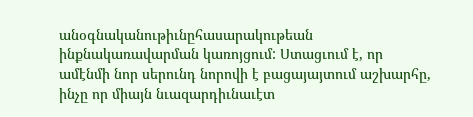անօգնականութիւնըհասարակութեան ինքնակառավարման կառոյցում: Ստացւում է, որ ամէնմի նոր սերունդ նորովի է բացայայտում աշխարհը, ինչը որ միայն նւազարդիւնաւէտ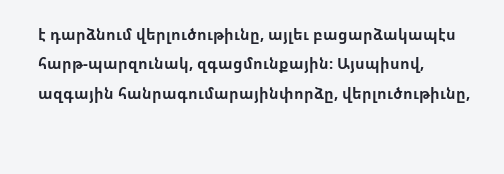է դարձնում վերլուծութիւնը, այլեւ բացարձակապէս հարթ-պարզունակ, զգացմունքային: Այսպիսով, ազգային հանրագումարայինփորձը, վերլուծութիւնը,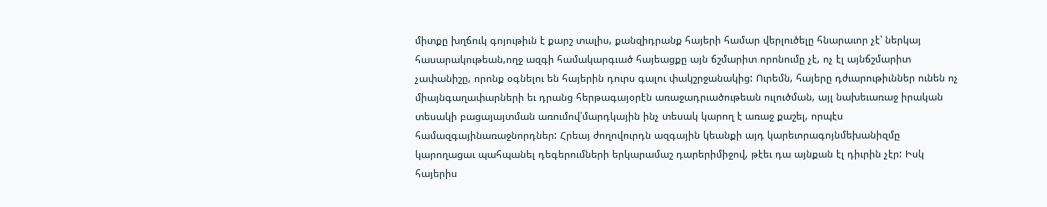միտքը խղճուկ գոյութիւն է քարշ տալիս, քանզիդրանք հայերի համար վերլուծելը հնարաւոր չէ՝ ներկայ հասարակութեան,ողջ ազգի համակարգւած հայեացքը այն ճշմարիտ որոնումը չէ, ոչ էլ այնճշմարիտ չափանիշը, որոնք օգնելու են հայերին դուրս գալու փակշրջանակից: Ուրեմն, հայերը դժւարութիւններ ունեն ոչ միայնգաղափարների եւ դրանց հերթագայօրէն առաջադրւածութեան ուլուծման, այլ նախեւառաջ իրական տեսակի բացայայտման առումով՝մարդկային ինչ տեսակ կարող է առաջ քաշել, որպէս համազգայինառաջնորդներ: Հրեայ ժողովուրդն ազգային կեանքի այդ կարեւորագոյնմեխանիզմը կարողացաւ պահպանել դեգերումների երկարամաշ դարերիմիջով, թէեւ դա այնքան էլ դիւրին չէր: Իսկ հայերիս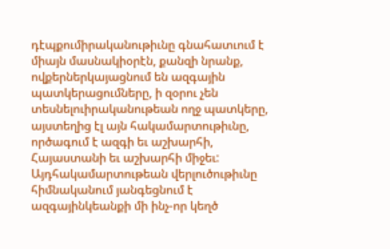դէպքումիրականութիւնը գնահատւում է միայն մասնակիօրէն, քանզի նրանք, ովքերներկայացնում են ազգային պատկերացումները, ի զօրու չեն տեսնելուիրականութեան ողջ պատկերը, այստեղից էլ այն հակամարտութիւնը, ործագում է ազգի եւ աշխարհի, Հայաստանի եւ աշխարհի միջեւ: Այդհակամարտութեան վերլուծութիւնը հիմնականում յանգեցնում է ազգայինկեանքի մի ինչ-որ կեղծ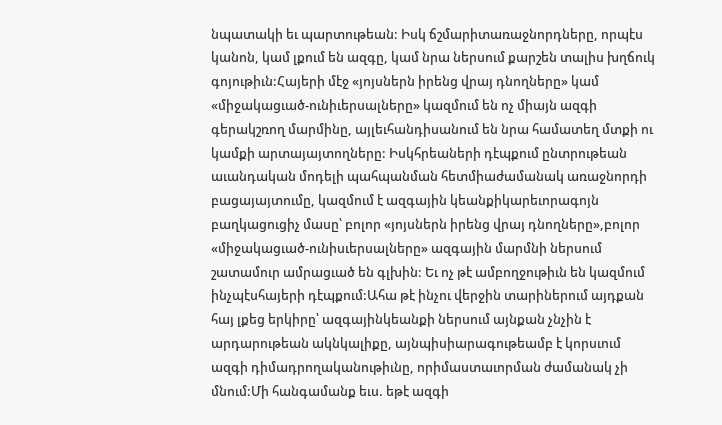նպատակի եւ պարտութեան: Իսկ ճշմարիտառաջնորդները, որպէս կանոն, կամ լքում են ազգը, կամ նրա ներսում քարշեն տալիս խղճուկ գոյութիւն:Հայերի մէջ «յոյսներն իրենց վրայ դնողները» կամ «միջակացւած-ունիւերսալները» կազմում են ոչ միայն ազգի գերակշռող մարմինը, այլեւհանդիսանում են նրա համատեղ մտքի ու կամքի արտայայտողները: Իսկհրեաների դէպքում ընտրութեան աւանդական մոդելի պահպանման հետմիաժամանակ առաջնորդի բացայայտումը, կազմում է ազգային կեանքիկարեւորագոյն բաղկացուցիչ մասը՝ բոլոր «յոյսներն իրենց վրայ դնողները»,բոլոր «միջակացւած-ունիսւերսալները» ազգային մարմնի ներսում շատամուր ամրացւած են գլխին: Եւ ոչ թէ ամբողջութիւն են կազմում ինչպէսհայերի դէպքում:Ահա թէ ինչու վերջին տարիներում այդքան հայ լքեց երկիրը՝ ազգայինկեանքի ներսում այնքան չնչին է արդարութեան ակնկալիքը, այնպիսիարագութեամբ է կորսւում ազգի դիմադրողականութիւնը, որիմաստաւորման ժամանակ չի մնում:Մի հանգամանք եւս. եթէ ազգի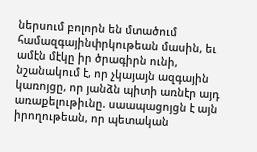ներսում բոլորն են մտածում համազգայինփրկութեան մասին, եւ ամէն մէկը իր ծրագիրն ունի, նշանակում է, որ չկայայն ազգային կառոյցը, որ յանձն պիտի առնէր այդ առաքելութիւնը. սաապացոյցն է այն իրողութեան, որ պետական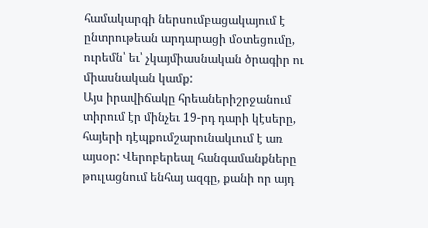համակարգի ներսումբացակայում է ընտրութեան արդարացի մօտեցումը, ուրեմն՝ եւ՝ չկայմիասնական ծրագիր ու միասնական կամք:
Այս իրավիճակը հրեաներիշրջանում տիրում էր մինչեւ 19-րդ դարի կէսերը, հայերի դէպքումշարունակւում է առ այսօր: Վերոբերեալ հանգամանքները թուլացնում ենհայ ազգը, քանի որ այդ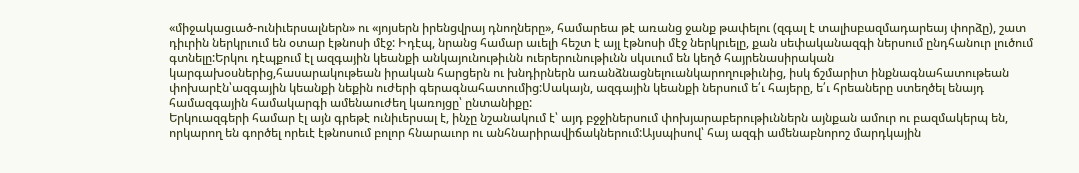«միջակացւած-ունիւերսալներն» ու «յոյսերն իրենցվրայ դնողները», համարեա թէ առանց ջանք թափելու (զգալ է տալիսբազմադարեայ փորձը), շատ դիւրին ներկրւում են օտար էթնոսի մէջ: Իդէպ, նրանց համար աւելի հեշտ է այլ էթնոսի մէջ ներկրւելը, քան սեփականազգի ներսում ընդհանուր լուծում գտնելը:Երկու դէպքում էլ ազգային կեանքի անկայունութիւնն ուերերունութիւնն սկսւում են կեղծ հայրենասիրական կարգախօսներից,հասարակութեան իրական հարցերն ու խնդիրներն առանձնացնելուանկարողութիւնից, իսկ ճշմարիտ ինքնագնահատութեան փոխարէն՝ազգային կեանքի նեքին ուժերի գերագնահատումից:Սակայն, ազգային կեանքի ներսում ե՛ւ հայերը, ե՛ւ հրեաները ստեղծել ենայդ համազգային համակարգի ամենաուժեղ կառոյցը՝ ընտանիքը:
Երկուազգերի համար էլ այն գրեթէ ունիւերսալ է, ինչը նշանակում է՝ այդ բջջիներսում փոխյարաբերութիւններն այնքան ամուր ու բազմակերպ են, որկարող են գործել որեւէ էթնոսում բոլոր հնարաւոր ու անհնարիրավիճակներում:Այսպիսով՝ հայ ազգի ամենաբնորոշ մարդկային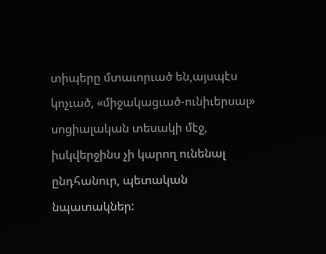տիպերը մտաւորւած են,այսպէս կոչւած, «միջակացւած-ունիւերսալ» սոցիալական տեսակի մէջ, իսկվերջինս չի կարող ունենալ ընդհանուր, պետական նպատակներ: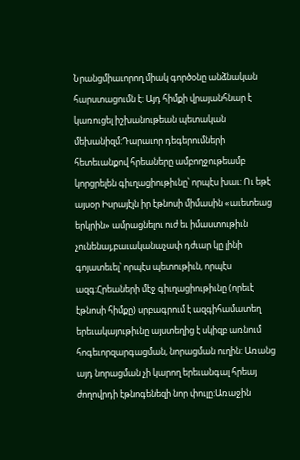Նրանցմիաւորող միակ գործօնը անձնական հարստացումն է: Այդ հիմքի վրայանհնար է կառուցել իշխանութեան պետական մեխանիզմ:Դարաւոր դեգերումների հետեւանքով հրեաները ամբողջութեամբ կորցրելեն գիւղացիութիւնը՝ որպէս խաւ: Ու եթէ այսօր Իսրայէլն իր էթնոսի միմասին «աւետեաց երկրին» ամրացնելու ուժ եւ իմաստութիւն չունենայ,բաւականաչափ դժւար կը լինի գոյատեւել՝ որպէս պետութիւն, որպէս ազգ:Հրեաների մէջ գիւղացիութիւնը (որեւէ էթնոսի հիմքը) սրբագրում է ազգիհամատեղ երեւակայութիւնը այստեղից է սկիզբ առնում հոգեւորզարգացման, նորացման ուղին: Առանց այդ նորացման չի կարող երեւանգալ հրեայ ժողովրդի էթնոգենեզի նոր փուլը:Առաջին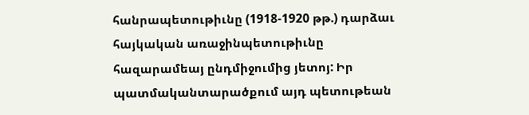հանրապետութիւնը (1918-1920 թթ.) դարձաւ հայկական առաջինպետութիւնը հազարամեայ ընդմիջումից յետոյ: Իր պատմականտարածքում այդ պետութեան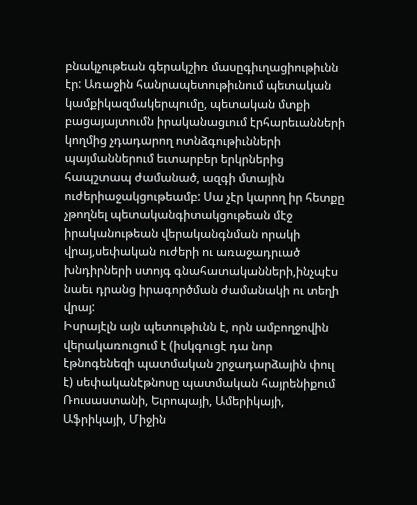բնակչութեան գերակշիռ մասըգիւղացիութիւնն էր: Առաջին հանրապետութիւնում պետական կամքիկազմակերպումը, պետական մտքի բացայայտումն իրականացւում էրհարեւանների կողմից չդադարող ոտնձգութիւնների պայմաններում եւտարբեր երկրներից հապշտապ ժամանած, ազգի մտային ուժերիաջակցութեամբ: Սա չէր կարող իր հետքը չթողնել պետականգիտակցութեան մէջ իրականութեան վերականգնման որակի վրայ,սեփական ուժերի ու առաջադրւած խնդիրների ստոյգ գնահատականների,ինչպէս նաեւ դրանց իրագործման ժամանակի ու տեղի վրայ:
Իսրայէլն այն պետութիւնն է, որն ամբողջովին վերակառուցում է (իսկգուցէ դա նոր էթնոգենեզի պատմական շրջադարձային փուլ է) սեփականէթնոսը պատմական հայրենիքում Ռուսաստանի, Եւրոպայի, Ամերիկայի, Աֆրիկայի, Միջին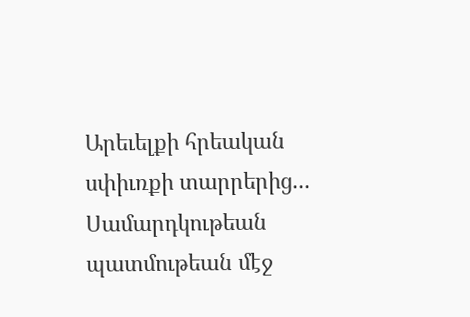Արեւելքի հրեական սփիւռքի տարրերից... Սամարդկութեան պատմութեան մէջ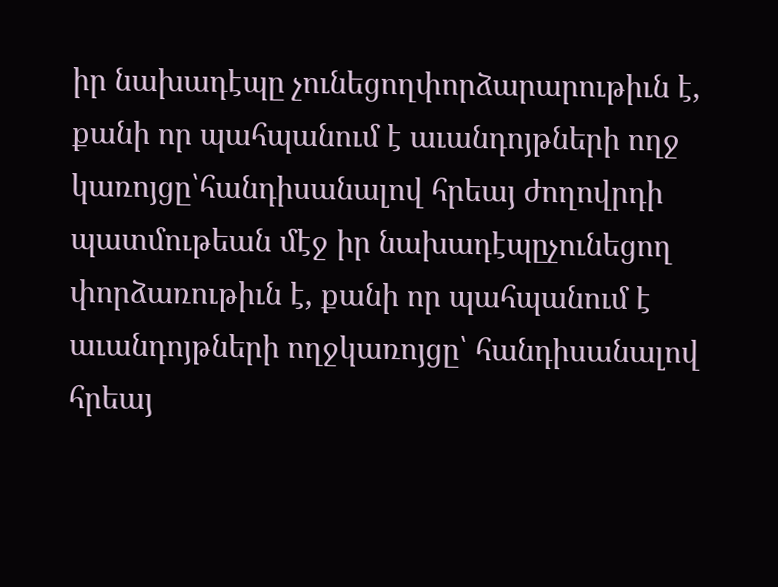իր նախադէպը չունեցողփորձարարութիւն է, քանի որ պահպանում է աւանդոյթների ողջ կառոյցը՝հանդիսանալով հրեայ ժողովրդի պատմութեան մէջ իր նախադէպըչունեցող փորձառութիւն է, քանի որ պահպանում է աւանդոյթների ողջկառոյցը՝ հանդիսանալով հրեայ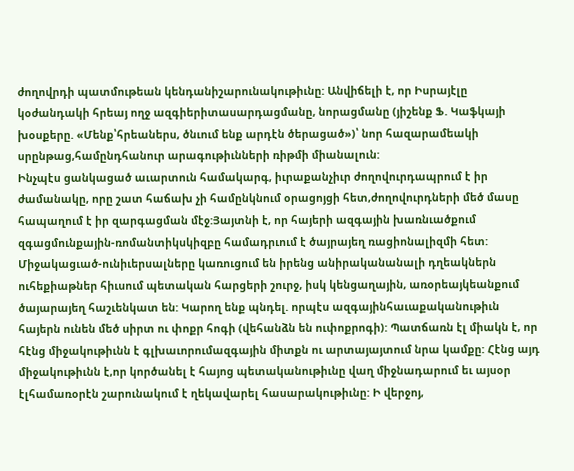ժողովրդի պատմութեան կենդանիշարունակութիւնը: Անվիճելի է, որ Իսրայէլը կօժանդակի հրեայ ողջ ազգիերիտասարդացմանը, նորացմանը (յիշենք Ֆ. Կաֆկայի խօսքերը. «Մենք՝հրեաներս, ծնւում ենք արդէն ծերացած»)՝ նոր հազարամեակի սրընթաց,համընդհանուր արագութիւնների ռիթմի միանալուն:
Ինչպէս ցանկացած աւարտուն համակարգ, իւրաքանչիւր ժողովուրդապրում է իր ժամանակը, որը շատ հաճախ չի համընկնում օրացոյցի հետ,ժողովուրդների մեծ մասը հապաղում է իր զարգացման մէջ:Յայտնի է, որ հայերի ազգային խառնւածքում զգացմունքային-ռոմանտիկսկիզբը համադրւում է ծայրայեղ ռացիոնալիզմի հետ: Միջակացւած-ունիւերսալները կառուցում են իրենց անիրականանալի դղեակներն ուհեքիաթներ հիւսում պետական հարցերի շուրջ, իսկ կենցաղային, առօրեայկեանքում ծայարայեղ հաշւենկատ են: Կարող ենք պնդել. որպէս ազգայինհաւաքականութիւն հայերն ունեն մեծ սիրտ ու փոքր հոգի (վեհանձն են ուփոքրոգի): Պատճառն էլ միակն է, որ հէնց միջակութիւնն է գլխաւորումազգային միտքն ու արտայայտում նրա կամքը: Հէնց այդ միջակութիւնն է,որ կործանել է հայոց պետականութիւնը վաղ միջնադարում եւ այսօր էլհամառօրէն շարունակում է ղեկավարել հասարակութիւնը: Ի վերջոյ,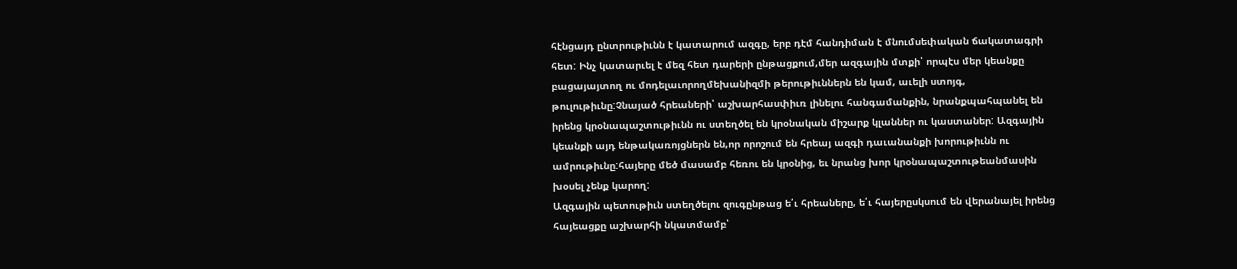հէնցայդ ընտրութիւնն է կատարում ազգը, երբ դէմ հանդիման է մնումսեփական ճակատագրի հետ: Ինչ կատարւել է մեզ հետ դարերի ընթացքում,մեր ազգային մտքի՝ որպէս մեր կեանքը բացայայտող ու մոդելաւորողմեխանիզմի թերութիւններն են կամ, աւելի ստոյգ, թուլութիւնը:Չնայած հրեաների՝ աշխարհասփիւռ լինելու հանգամանքին, նրանքպահպանել են իրենց կրօնապաշտութիւնն ու ստեղծել են կրօնական միշարք կլաններ ու կաստաներ: Ազգային կեանքի այդ ենթակառոյցներն են,որ որոշում են հրեայ ազգի դաւանանքի խորութիւնն ու ամրութիւնը:հայերը մեծ մասամբ հեռու են կրօնից, եւ նրանց խոր կրօնապաշտութեանմասին խօսել չենք կարող:
Ազգային պետութիւն ստեղծելու զուգընթաց ե՛ւ հրեաները, ե՛ւ հայերըսկսում են վերանայել իրենց հայեացքը աշխարհի նկատմամբ՝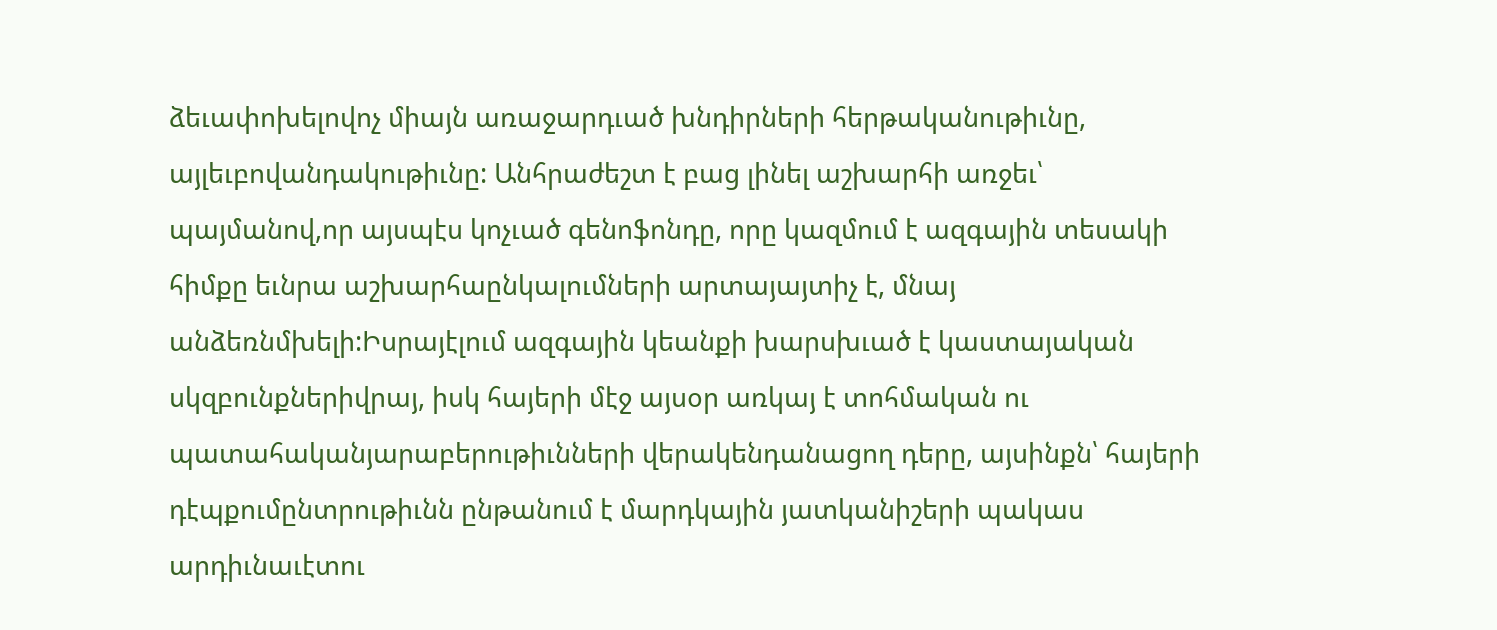ձեւափոխելովոչ միայն առաջարդւած խնդիրների հերթականութիւնը, այլեւբովանդակութիւնը: Անհրաժեշտ է բաց լինել աշխարհի առջեւ՝ պայմանով,որ այսպէս կոչւած գենոֆոնդը, որը կազմում է ազգային տեսակի հիմքը եւնրա աշխարհաընկալումների արտայայտիչ է, մնայ անձեռնմխելի:Իսրայէլում ազգային կեանքի խարսխւած է կաստայական սկզբունքներիվրայ, իսկ հայերի մէջ այսօր առկայ է տոհմական ու պատահականյարաբերութիւնների վերակենդանացող դերը, այսինքն՝ հայերի դէպքումընտրութիւնն ընթանում է մարդկային յատկանիշերի պակաս արդիւնաւէտու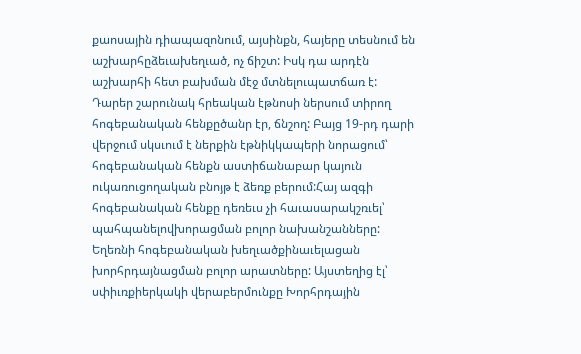քաոսային դիապազոնում, այսինքն, հայերը տեսնում են աշխարհըձեւախեղւած, ոչ ճիշտ: Իսկ դա արդէն աշխարհի հետ բախման մէջ մտնելուպատճառ է:
Դարեր շարունակ հրեական էթնոսի ներսում տիրող հոգեբանական հենքըծանր էր, ճնշող: Բայց 19-րդ դարի վերջում սկսւում է ներքին էթնիկկապերի նորացում՝ հոգեբանական հենքն աստիճանաբար կայուն ուկառուցողական բնոյթ է ձեռք բերում:Հայ ազգի հոգեբանական հենքը դեռեւս չի հաւասարակշռւել՝ պահպանելովխորացման բոլոր նախանշանները: Եղեռնի հոգեբանական խեղւածքինաւելացան խորհրդայնացման բոլոր արատները: Այստեղից էլ՝ սփիւռքիերկակի վերաբերմունքը Խորհրդային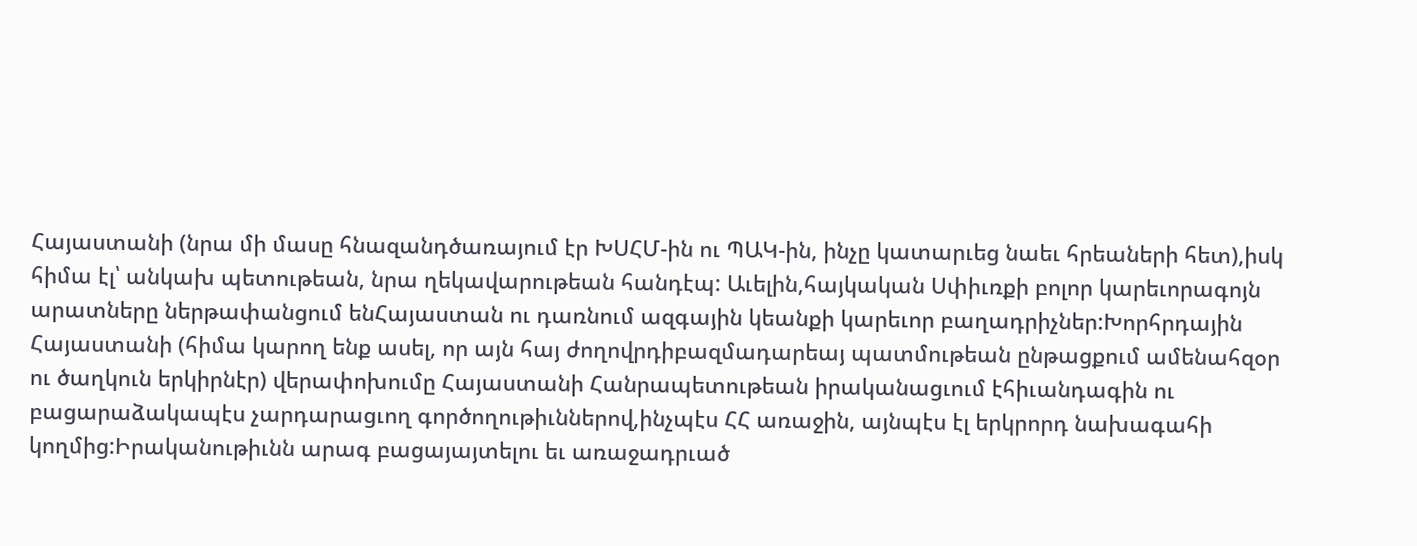Հայաստանի (նրա մի մասը հնազանդծառայում էր ԽՍՀՄ-ին ու ՊԱԿ-ին, ինչը կատարւեց նաեւ հրեաների հետ),իսկ հիմա էլ՝ անկախ պետութեան, նրա ղեկավարութեան հանդէպ: Աւելին,հայկական Սփիւռքի բոլոր կարեւորագոյն արատները ներթափանցում ենՀայաստան ու դառնում ազգային կեանքի կարեւոր բաղադրիչներ:Խորհրդային Հայաստանի (հիմա կարող ենք ասել, որ այն հայ ժողովրդիբազմադարեայ պատմութեան ընթացքում ամենահզօր ու ծաղկուն երկիրնէր) վերափոխումը Հայաստանի Հանրապետութեան իրականացւում էհիւանդագին ու բացարաձակապէս չարդարացւող գործողութիւններով,ինչպէս ՀՀ առաջին, այնպէս էլ երկրորդ նախագահի կողմից:Իրականութիւնն արագ բացայայտելու եւ առաջադրւած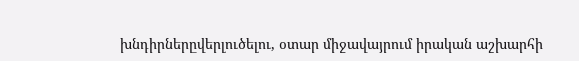խնդիրներըվերլուծելու, օտար միջավայրում իրական աշխարհի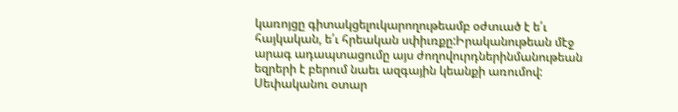կառոյցը գիտակցելուկարողութեամբ օժտւած է ե՛ւ հայկական, ե՛ւ հրեական սփիւռքը:Իրականութեան մէջ արագ ադապտացումը այս ժողովուրդներինմանութեան եզրերի է բերում նաեւ ազգային կեանքի առումով:
Սեփականու օտար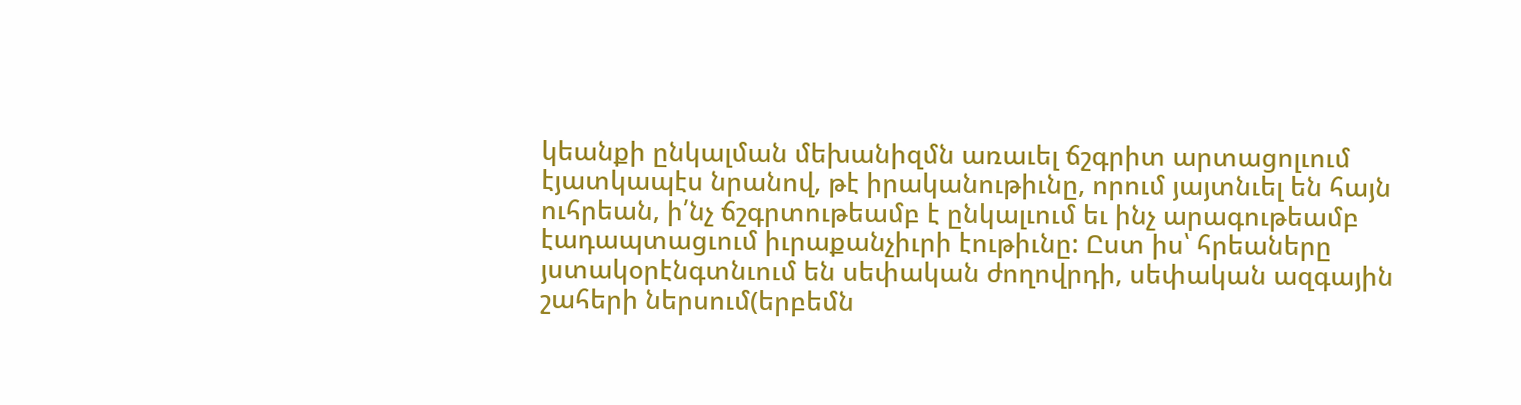կեանքի ընկալման մեխանիզմն առաւել ճշգրիտ արտացոլւում էյատկապէս նրանով, թէ իրականութիւնը, որում յայտնւել են հայն ուհրեան, ի՛նչ ճշգրտութեամբ է ընկալւում եւ ինչ արագութեամբ էադապտացւում իւրաքանչիւրի էութիւնը: Ըստ իս՝ հրեաները յստակօրէնգտնւում են սեփական ժողովրդի, սեփական ազգային շահերի ներսում(երբեմն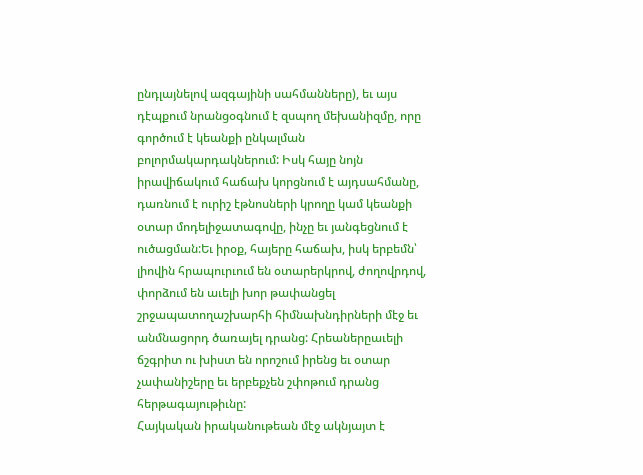ընդլայնելով ազգայինի սահմանները), եւ այս դէպքում նրանցօգնում է զսպող մեխանիզմը, որը գործում է կեանքի ընկալման բոլորմակարդակներում: Իսկ հայը նոյն իրավիճակում հաճախ կորցնում է այդսահմանը, դառնում է ուրիշ էթնոսների կրողը կամ կեանքի օտար մոդելիջատագովը, ինչը եւ յանգեցնում է ուծացման:Եւ իրօք, հայերը հաճախ, իսկ երբեմն՝ լիովին հրապուրւում են օտարերկրով, ժողովրդով, փորձում են աւելի խոր թափանցել շրջապատողաշխարհի հիմնախնդիրների մէջ եւ անմնացորդ ծառայել դրանց: Հրեաներըաւելի ճշգրիտ ու խիստ են որոշում իրենց եւ օտար չափանիշերը եւ երբեքչեն շփոթում դրանց հերթագայութիւնը:
Հայկական իրականութեան մէջ ակնյայտ է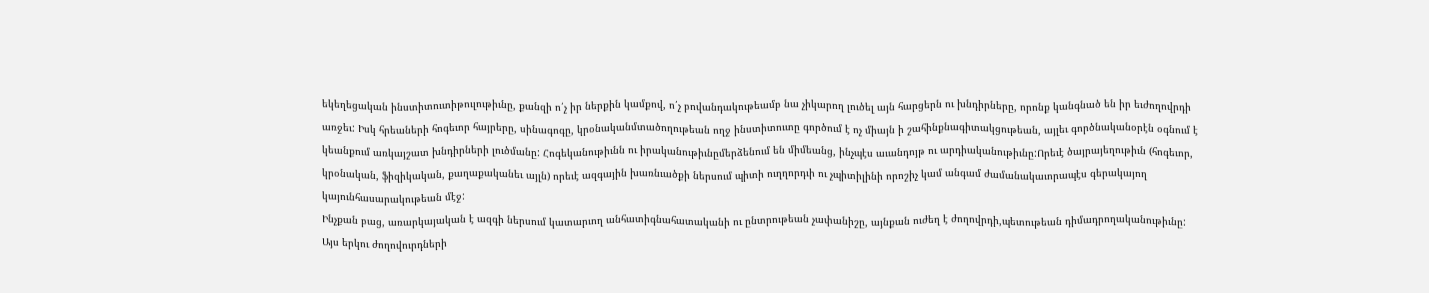եկեղեցական ինստիտուտիթուլութիւնը, քանզի ո՛չ իր ներքին կամքով, ո՛չ բովանդակութեամբ նա չիկարող լուծել այն հարցերն ու խնդիրները, որոնք կանգնած են իր եւժողովրդի առջեւ: Իսկ հրեաների հոգեւոր հայրերը, սինագոգը, կրօնականմտածողութեան ողջ ինստիտուտը գործում է ոչ միայն ի շահինքնագիտակցութեան, այլեւ գործնականօրէն օգնում է կեանքում առկայշատ խնդիրների լուծմանը: Հոգեկանութիւնն ու իրականութիւնըմերձենում են միմեանց, ինչպէս աւանդոյթ ու արդիականութիւնը:Որեւէ ծայրայեղութիւն (հոգեւոր, կրօնական, ֆիզիկական, քաղաքականեւ այլն) որեւէ ազգային խառնւածքի ներսում պիտի ուղղորդւի ու չպիտիլինի որոշիչ կամ անգամ ժամանակաւորապէս գերակայող կայունհասարակութեան մէջ:
Ինչքան բաց, առարկայական է ազգի ներսում կատարւող անհատիգնահատականի ու ընտրութեան չափանիշը, այնքան ուժեղ է ժողովրդի,պետութեան դիմադրողականութիւնը:
Այս երկու ժողովուրդների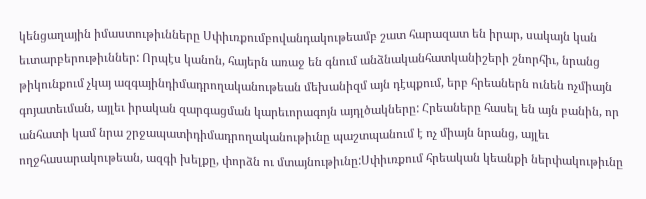կենցաղային իմաստութիւնները Սփիւռքումբովանդակութեամբ շատ հարազատ են իրար, սակայն կան եւտարբերութիւններ: Որպէս կանոն, հայերն առաջ են գնում անձնականհատկանիշերի շնորհիւ, նրանց թիկունքում չկայ ազգայինդիմադրողականութեան մեխանիզմ այն դէպքում, երբ հրեաներն ունեն ոչմիայն գոյատեւման, այլեւ իրական զարգացման կարեւորագոյն այդլծակները: Հրեաները հասել են այն բանին, որ անհատի կամ նրա շրջապատիդիմադրողականութիւնը պաշտպանում է ոչ միայն նրանց, այլեւ ողջհասարակութեան, ազգի խելքը, փորձն ու մտայնութիւնը:Սփիւռքում հրեական կեանքի ներփակութիւնը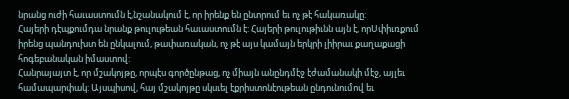նրանց ուժի հաւաստումն է,նշանակում է, որ իրենք են ընտրում եւ ոչ թէ հակառակը:
Հայերի դէպքումդա նրանք թուլութեան հաւաստումն է: Հայերի թուլութիւնն այն է, որՍփիւռքում իրենց պանդուխտ են ընկալում, թափառական, ոչ թէ այս կամայն երկրի լիիրաւ քաղաքացի հոգեբանական իմաստով:
Հանրայայտ է, որ մշակոյթը, որպէս գործընթաց, ոչ միայն անընդմէջ էժամանակի մէջ, այլեւ համապարփակ: Այսպիսով, հայ մշակոյթը սկսւել էքրիստոնէութեան ընդունումով եւ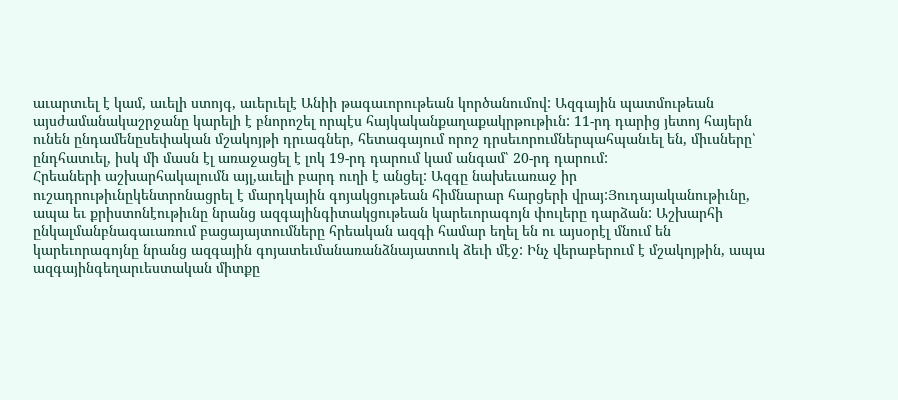աւարտւել է կամ, աւելի ստոյգ, աւերւելէ Անիի թագաւորութեան կործանումով: Ազգային պատմութեան այսժամանակաշրջանը կարելի է բնորոշել որպէս հայկականքաղաքակրթութիւն: 11-րդ դարից յետոյ հայերն ունեն ընդամենըսեփական մշակոյթի դրւագներ, հետագայում որոշ դրսեւորումներպահպանւել են, միւսները՝ ընդհատւել, իսկ մի մասն էլ առաջացել է լոկ 19-րդ դարում կամ անգամ՝ 20-րդ դարում:
Հրեաների աշխարհակալումն այլ,աւելի բարդ ուղի է անցել: Ազգը նախեւառաջ իր ուշադրութիւնըկենտրոնացրել է մարդկային գոյակցութեան հիմնարար հարցերի վրայ:Յուդայականութիւնը, ապա եւ քրիստոնէութիւնը նրանց ազգայինգիտակցութեան կարեւորագոյն փուլերը դարձան: Աշխարհի ընկալմանբնագաւառում բացայայտումները հրեական ազգի համար եղել են ու այսօրէլ մնում են կարեւորագոյնը նրանց ազգային գոյատեւմանառանձնայատուկ ձեւի մէջ: Ինչ վերաբերում է մշակոյթին, ապա ազգայինգեղարւեստական միտքը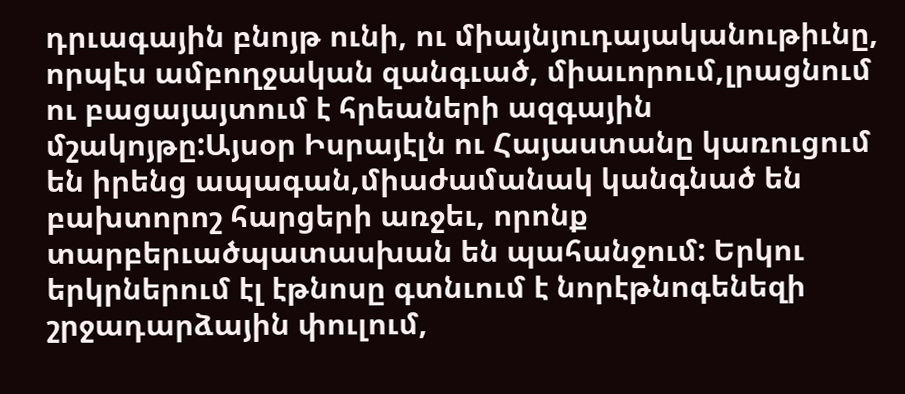դրւագային բնոյթ ունի, ու միայնյուդայականութիւնը, որպէս ամբողջական զանգւած, միաւորում,լրացնում ու բացայայտում է հրեաների ազգային մշակոյթը:Այսօր Իսրայէլն ու Հայաստանը կառուցում են իրենց ապագան,միաժամանակ կանգնած են բախտորոշ հարցերի առջեւ, որոնք տարբերւածպատասխան են պահանջում: Երկու երկրներում էլ էթնոսը գտնւում է նորէթնոգենեզի շրջադարձային փուլում,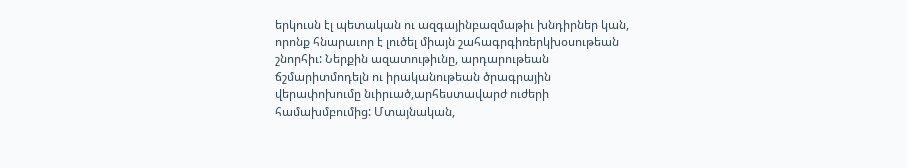երկուսն էլ պետական ու ազգայինբազմաթիւ խնդիրներ կան, որոնք հնարաւոր է լուծել միայն շահագրգիռերկխօսութեան շնորհիւ: Ներքին ազատութիւնը, արդարութեան ճշմարիտմոդելն ու իրականութեան ծրագրային վերափոխումը նւիրւած,արհեստավարժ ուժերի համախմբումից: Մտայնական,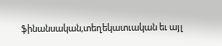ֆինանսական,տեղեկատւական եւ այլ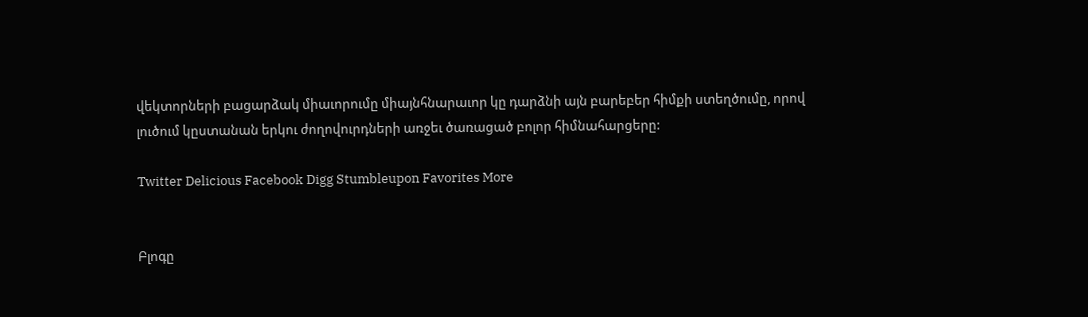վեկտորների բացարձակ միաւորումը միայնհնարաւոր կը դարձնի այն բարեբեր հիմքի ստեղծումը, որով լուծում կըստանան երկու ժողովուրդների առջեւ ծառացած բոլոր հիմնահարցերը:

Twitter Delicious Facebook Digg Stumbleupon Favorites More


Բլոգը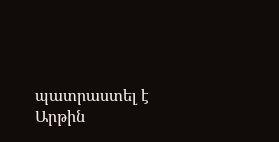պատրաստել է Արթին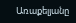Առաքելյանը